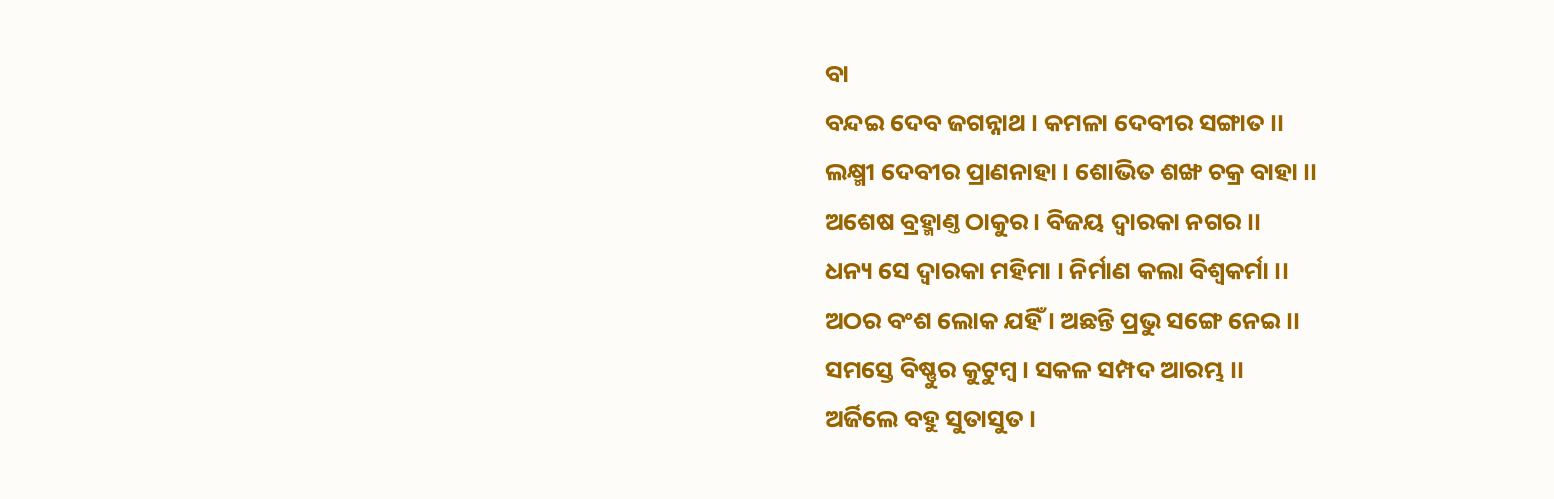ବା
ବନ୍ଦଇ ଦେବ ଜଗନ୍ନାଥ । କମଳା ଦେବୀର ସଙ୍ଗାତ ।।
ଲକ୍ଷ୍ମୀ ଦେବୀର ପ୍ରାଣନାହା । ଶୋଭିତ ଶଙ୍ଖ ଚକ୍ର ବାହା ।।
ଅଶେଷ ବ୍ରହ୍ମାଣ୍ତ ଠାକୁର । ବିଜୟ ଦ୍ୱାରକା ନଗର ।।
ଧନ୍ୟ ସେ ଦ୍ୱାରକା ମହିମା । ନିର୍ମାଣ କଲା ବିଶ୍ୱକର୍ମା ।।
ଅଠର ବଂଶ ଲୋକ ଯହିଁ । ଅଛନ୍ତି ପ୍ରଭୁ ସଙ୍ଗେ ନେଇ ।।
ସମସ୍ତେ ବିଷ୍ଣୁର କୁଟୁମ୍ବ । ସକଳ ସମ୍ପଦ ଆରମ୍ଭ ।।
ଅର୍ଜିଲେ ବହୁ ସୁତାସୁତ ।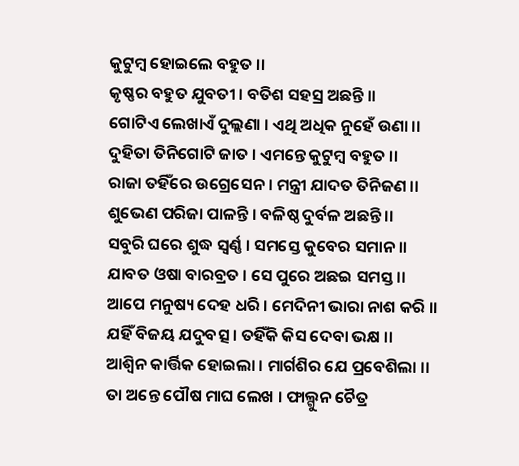କୁଟୁମ୍ବ ହୋଇଲେ ବହୁତ ।।
କୃଷ୍ଣର ବହୁତ ଯୁବତୀ । ବତିଶ ସହସ୍ର ଅଛନ୍ତି ।।
ଗୋଟିଏ ଲେଖାଏଁ ଦୁଲ୍ଲଣା । ଏଥି ଅଧିକ ନୁହେଁ ଉଣା ।।
ଦୁହିତା ତିନିଗୋଟି ଜାତ । ଏମନ୍ତେ କୁଟୁମ୍ବ ବହୁତ ।।
ରାଜା ତହିଁରେ ଉଗ୍ରେସେନ । ମନ୍ତ୍ରୀ ଯାଦତ ତିନିଜଣ ।।
ଶୁଭେଣ ପରିଜା ପାଳନ୍ତି । ବଳିଷ୍ଠ ଦୁର୍ବଳ ଅଛନ୍ତି ।।
ସବୁରି ଘରେ ଶୁଦ୍ଧ ସ୍ୱର୍ଣ୍ଣ । ସମସ୍ତେ କୁବେର ସମାନ ।।
ଯାବତ ଓଷା ବାରବ୍ରତ । ସେ ପୁରେ ଅଛଇ ସମସ୍ତ ।।
ଆପେ ମନୁଷ୍ୟ ଦେହ ଧରି । ମେଦିନୀ ଭାରା ନାଶ କରି ।।
ଯହିଁ ବିଜୟ ଯଦୁବତ୍ସ । ତହିଁକି କିସ ଦେବା ଭକ୍ଷ ।।
ଆଶ୍ୱିନ କାର୍ତ୍ତିକ ହୋଇଲା । ମାର୍ଗଶିର ଯେ ପ୍ରବେଶିଲା ।।
ତା ଅନ୍ତେ ପୌଷ ମାଘ ଲେଖ । ଫାଲ୍ଗୁନ ଚୈତ୍ର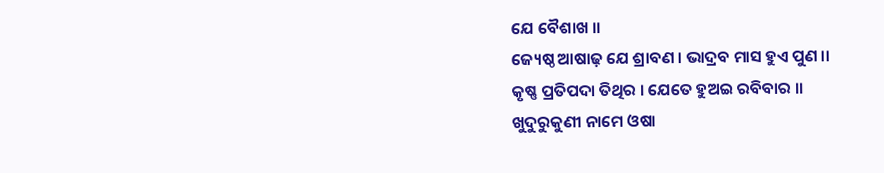ଯେ ବୈଶାଖ ।।
ଜ୍ୟେଷ୍ଠ ଆଷାଢ଼ ଯେ ଶ୍ରାବଣ । ଭାଦ୍ରବ ମାସ ହୁଏ ପୁଣ ।।
କୃଷ୍ଣ ପ୍ରତିପଦା ତିଥିର । ଯେତେ ହୁଅଇ ରବିବାର ।।
ଖୁଦୁରୁକୁଣୀ ନାମେ ଓଷା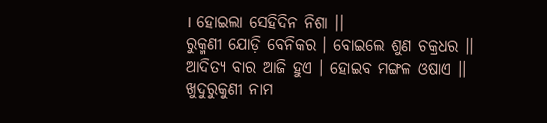। ହୋଇଲା ସେହିଦିନ ନିଶା ।।
ରୁକ୍ମଣୀ ଯୋଡ଼ି ବେନିକର । ବୋଇଲେ ଶୁଣ ଚକ୍ରଧର ।।
ଆଦିତ୍ୟ ବାର ଆଜି ହୁଏ । ହୋଇବ ମଙ୍ଗଳ ଓଷାଏ ।।
ଖୁଦୁରୁକୁଣୀ ନାମ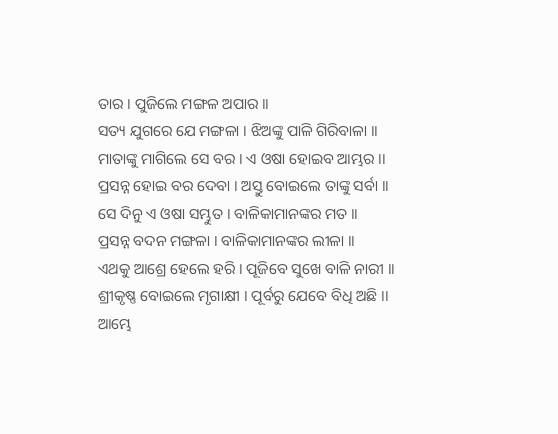ତାର । ପୁଜିଲେ ମଙ୍ଗଳ ଅପାର ।।
ସତ୍ୟ ଯୁଗରେ ଯେ ମଙ୍ଗଳା । ଝିଅଙ୍କୁ ପାଳି ଗିରିବାଳା ।।
ମାତାଙ୍କୁ ମାଗିଲେ ସେ ବର । ଏ ଓଷା ହୋଇବ ଆମ୍ଭର ।।
ପ୍ରସନ୍ନ ହୋଇ ବର ଦେବା । ଅସ୍ତୁ ବୋଇଲେ ତାଙ୍କୁ ସର୍ବା ।।
ସେ ଦିନୁ ଏ ଓଷା ସମ୍ଭୁତ । ବାଳିକାମାନଙ୍କର ମତ ।।
ପ୍ରସନ୍ନ ବଦନ ମଙ୍ଗଳା । ବାଳିକାମାନଙ୍କର ଲୀଳା ।।
ଏଥକୁ ଆଶ୍ରେ ହେଲେ ହରି । ପୂଜିବେ ସୁଖେ ବାଳି ନାରୀ ।।
ଶ୍ରୀକୃଷ୍ଣ ବୋଇଲେ ମୃଗାକ୍ଷୀ । ପୂର୍ବରୁ ଯେବେ ବିଧି ଅଛି ।।
ଆମ୍ଭେ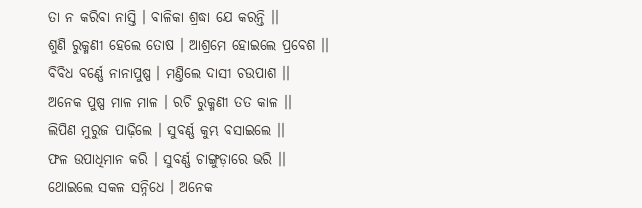ତା ନ କରିବା ନାସ୍ତି । ବାଳିକା ଶ୍ରଦ୍ଧା ଯେ କରନ୍ତି ।।
ଶୁଣି ରୁକ୍ମଣୀ ହେଲେ ତୋଷ । ଆଶ୍ରମେ ହୋଇଲେ ପ୍ରବେଶ ।।
ବିବିଧ ବର୍ଣ୍ଣେ ନାନାପୁଷ୍ପ । ମଣ୍ତିଲେ ଦାସୀ ଚଉପାଶ ।।
ଅନେକ ପୁଷ୍ପ ମାଳ ମାଳ । ରଚି ରୁକ୍ମଣୀ ତତ କାଳ ।।
ଲିପିଣ ମୁରୁଜ ପାଢ଼ିଲେ । ସୁବର୍ଣ୍ଣ କୁମ୍ଭ ବସାଇଲେ ।।
ଫଳ ଉପାଧିମାନ କରି । ସୁବର୍ଣ୍ଣ ଚାଙ୍ଗୁଡ଼ାରେ ଭରି ।।
ଥୋଇଲେ ସକଳ ସନ୍ନିଧେ । ଅନେକ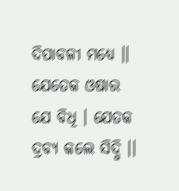ଦିପାବଳୀ ମଧ୍ୟେ ।।
ଯେତେକ ଓଷାର ଯେ ବିଧି । ଯେତକ ଦ୍ରବ୍ୟ କଲେ ସିଦ୍ଧି ।।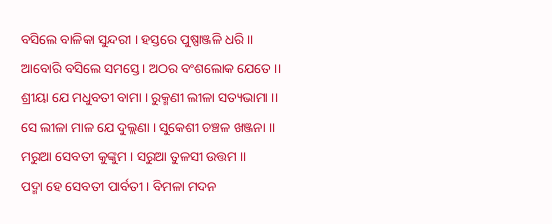ବସିଲେ ବାଳିକା ସୁନ୍ଦରୀ । ହସ୍ତରେ ପୁଷ୍ପାଞ୍ଜଳି ଧରି ।।
ଆବୋରି ବସିଲେ ସମସ୍ତେ । ଅଠର ବଂଶଲୋକ ଯେତେ ।।
ଶ୍ରୀୟା ଯେ ମଧୁବତୀ ବାମା । ରୁକ୍ମଣୀ ଲୀଳା ସତ୍ୟଭାମା ।।
ସେ ଲୀଳା ମାଳ ଯେ ଦୁଲ୍ଲଣା । ସୁକେଶୀ ଚଞ୍ଚଳ ଖଞ୍ଜନା ।।
ମରୁଆ ସେବତୀ କୁଙ୍କୁମ । ସରୁଆ ତୁଳସୀ ଉତ୍ତମ ।।
ପଦ୍ମା ହେ ସେବତୀ ପାର୍ବତୀ । ବିମଳା ମଦନ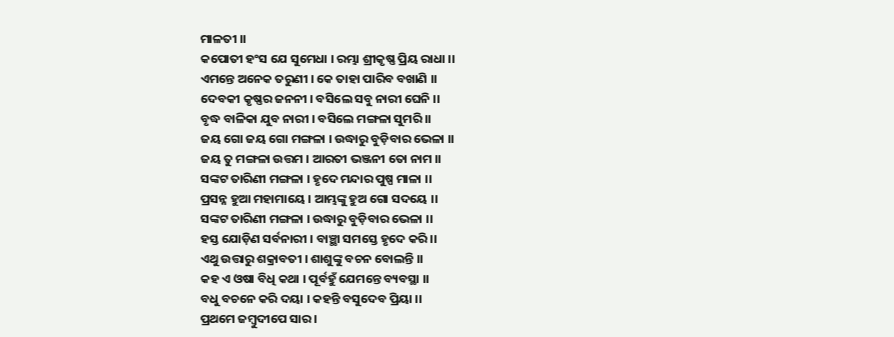ମାଳତୀ ।।
କପୋତୀ ହଂସ ଯେ ସୁମେଧା । ରମ୍ଭା ଶ୍ରୀକୃଷ୍ଣ ପ୍ରିୟ ରାଧା ।।
ଏମନ୍ତେ ଅନେକ ତରୁଣୀ । କେ ତାହା ପାରିବ ବଖାଣି ।।
ଦେବକୀ କୃଷ୍ଣର ଜନନୀ । ବସିଲେ ସବୁ ନାରୀ ଘେନି ।।
ବୃଦ୍ଧ ବାଳିକା ଯୁବ ନାରୀ । ବସିଲେ ମଙ୍ଗଳା ସୁମରି ।।
ଜୟ ଗୋ ଜୟ ଗୋ ମଙ୍ଗଳା । ଉଦ୍ଧାରୁ ବୁଡ଼ିବାର ଭେଳା ।।
ଜୟ ତୁ ମଙ୍ଗଳା ଉତ୍ତମ । ଆରତୀ ଭଞ୍ଜନୀ ତୋ ନାମ ।।
ସଙ୍କଟ ତାରିଣୀ ମଙ୍ଗଳା । ହୃଦେ ମନ୍ଦାର ପୁଷ୍ପ ମାଳା ।।
ପ୍ରସନ୍ନ ହୁଆ ମହାମାୟେ । ଆମ୍ଭଙ୍କୁ ହୁଅ ଗୋ ସଦୟେ ।।
ସଙ୍କଟ ତାରିଣୀ ମଙ୍ଗଳା । ଉଦ୍ଧାରୁ ବୁଡ଼ିବାର ଭେଳା ।।
ହସ୍ତ ଯୋଡ଼ିଣ ସର୍ବନାରୀ । ବାଞ୍ଛା ସମସ୍ତେ ହୃଦେ କରି ।।
ଏଥୁ ଉତ୍ତାରୁ ଶକ୍ରାବତୀ । ଶାଶୁଙ୍କୁ ବଚନ ବୋଲନ୍ତି ।।
କହ ଏ ଓଷା ବିଧି କଥା । ପୂର୍ବହୁଁ ଯେମନ୍ତେ ବ୍ୟବସ୍ଥା ।।
ବଧୁ ବଚନେ କରି ଦୟା । କହନ୍ତି ବସୁଦେବ ପ୍ରିୟା ।।
ପ୍ରଥମେ ଜମ୍ବୁଦୀପେ ସାର ।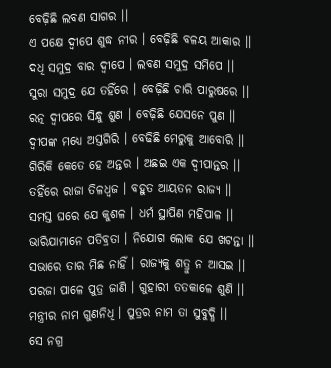ବେଢ଼ିଛି ଲବଣ ସାଗର ।।
ଏ ପକ୍ଷେ ଦ୍ୱୀପେ ଶୁଦ୍ଧ ନୀର । ବେଢ଼ିଛି ବଳୟ ଆକାର ।।
ଦଧି ସମୁଦ୍ର ବାର ଦ୍ୱୀପେ । ଲବଣ ସମୁଦ୍ର ସମିପେ ।।
ସୁରା ସମୁଦ୍ର ଯେ ତହିଁରେ । ବେଢ଼ିଛି ଚାରି ପାରୁଷରେ ।।
ରତ୍ନ ଦ୍ୱୀପରେ ସିନ୍ଧୁ ଶୁଣ । ବେଢ଼ିଛି ଯେସନେ ପୁଣ ।।
ଦ୍ୱୀପଙ୍କ ମଧ୍ୟେ ଅସ୍ତଗିରି । ବେଢିଛି ମେରୁକୁ ଆବୋରି ।।
ଗିରିକି କେତେ ହେ ଅନ୍ତର । ଅଛଇ ଏକ ଦ୍ୱୀପାନ୍ତର ।।
ତହିଁରେ ରାଜା ତିଳଧ୍ୱଜ । ବହୁତ ଆୟତନ ରାଜ୍ୟ ।।
ସମସ୍ତ ଘରେ ଯେ କୁଶଳ । ଧର୍ମ ସ୍ଥାପିଣ ମହିପାଳ ।।
ଭାରିଯାମାନେ ପତିବ୍ରତା । ନିଯୋଗ ଲୋକ ଯେ ଖଟନ୍ତା ।।
ସଭାରେ ତାର ମିଛ ନାହିଁ । ରାଜ୍ୟକୁ ଶତ୍ରୁ ନ ଆସଇ ।।
ପରଜା ପାଳେ ପୁତ୍ର ଜାଣି । ଗୁହାରୀ ତତକାଳେ ଶୁଣି ।।
ମନ୍ତ୍ରୀର ନାମ ଗୁଣନିଧି । ପୁତ୍ରର ନାମ ତା ସୁବୁଦ୍ଧି ।।
ସେ ନଗ୍ର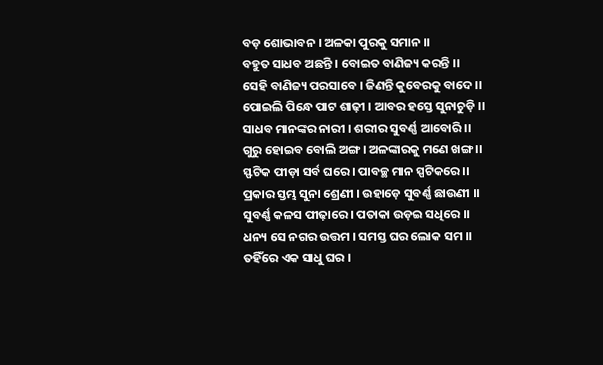ବଡ଼ ଶୋଭାବନ । ଅଳକା ପୁରକୁ ସମାନ ।।
ବହୁତ ସାଧବ ଅଛନ୍ତି । ବୋଇତ ବାଣିଜ୍ୟ କରନ୍ତି ।।
ସେହି ବାଣିଜ୍ୟ ପରସାବେ । ଜିଣନ୍ତି କୁବେରକୁ ବାଦେ ।।
ପୋଇଲି ପିନ୍ଧେ ପାଟ ଶାଢ଼ୀ । ଆବର ହସ୍ତେ ସୁନାଚୁଡ଼ି ।।
ସାଧବ ମାନଙ୍କର ନାରୀ । ଶରୀର ସୁବର୍ଣ୍ଣ ଆବୋରି ।।
ଗୁରୁ ହୋଇବ ବୋଲି ଅଙ୍ଗ । ଅଳଙ୍କାରକୁ ମଣେ ଖଙ୍ଗ ।।
ସ୍ଫଟିକ ପୀଡ଼ା ସର୍ବ ଘରେ । ପାବଚ୍ଛ ମାନ ସ୍ପଟିକରେ ।।
ପ୍ରକାର ସ୍ତମ୍ଭ ସୁନା ଶ୍ରେଣୀ । ଉହାଡ଼େ ସୁବର୍ଣ୍ଣ ଛାଉଣୀ ।।
ସୁବର୍ଣ୍ଣ କଳସ ପୀଢ଼ାରେ । ପତାକା ଉଡ଼ଇ ସଧିରେ ।।
ଧନ୍ୟ ସେ ନଗର ଉତ୍ତମ । ସମସ୍ତ ଘର ଲୋକ ସମ ।।
ତହିଁରେ ଏକ ସାଧୁ ଘର ।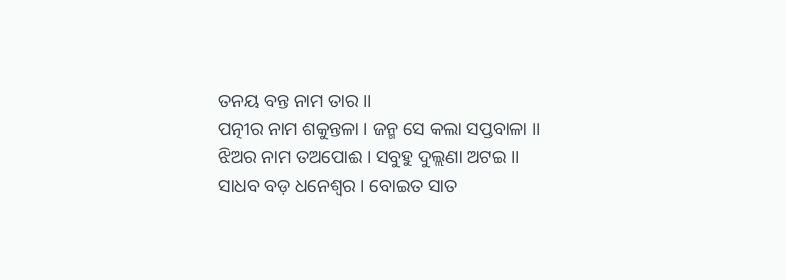ତନୟ ବନ୍ତ ନାମ ତାର ।।
ପତ୍ନୀର ନାମ ଶକୁନ୍ତଳା । ଜନ୍ମ ସେ କଲା ସପ୍ତବାଳା ।।
ଝିଅର ନାମ ତଅପୋଈ । ସବୁହୁ ଦୁଲ୍ଲଣା ଅଟଇ ।।
ସାଧବ ବଡ଼ ଧନେଶ୍ୱର । ବୋଇତ ସାତ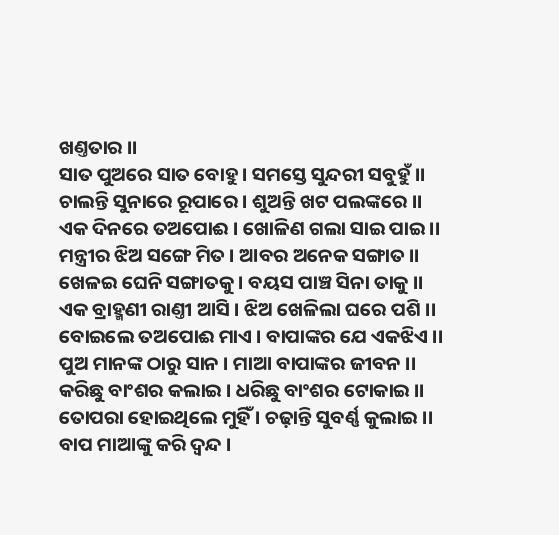ଖଣ୍ତତାର ।।
ସାତ ପୁଅରେ ସାତ ବୋହୁ । ସମସ୍ତେ ସୁନ୍ଦରୀ ସବୁହୁଁ ।।
ଚାଲନ୍ତି ସୁନାରେ ରୂପାରେ । ଶୁଅନ୍ତି ଖଟ ପଲଙ୍କରେ ।।
ଏକ ଦିନରେ ତଅପୋଈ । ଖୋଳିଣ ଗଲା ସାଇ ପାଇ ।।
ମନ୍ତ୍ରୀର ଝିଅ ସଙ୍ଗେ ମିତ । ଆବର ଅନେକ ସଙ୍ଗାତ ।।
ଖେଳଇ ଘେନି ସଙ୍ଗାତକୁ । ବୟସ ପାଞ୍ଚ ସିନା ତାକୁ ।।
ଏକ ବ୍ରାହ୍ମଣୀ ରାଣ୍ତୀ ଆସି । ଝିଅ ଖେଳିଲା ଘରେ ପଶି ।।
ବୋଇଲେ ତଅପୋଈ ମାଏ । ବାପାଙ୍କର ଯେ ଏକଝିଏ ।।
ପୁଅ ମାନଙ୍କ ଠାରୁ ସାନ । ମାଆ ବାପାଙ୍କର ଜୀବନ ।।
କରିଛୁ ବାଂଶର କଲାଇ । ଧରିଛୁ ବାଂଶର ଟୋକାଇ ।।
ତୋପରା ହୋଇଥିଲେ ମୁହିଁ । ଚଢ଼ାନ୍ତି ସୁବର୍ଣ୍ଣ କୁଲାଇ ।।
ବାପ ମାଆଙ୍କୁ କରି ଦ୍ୱନ୍ଦ ।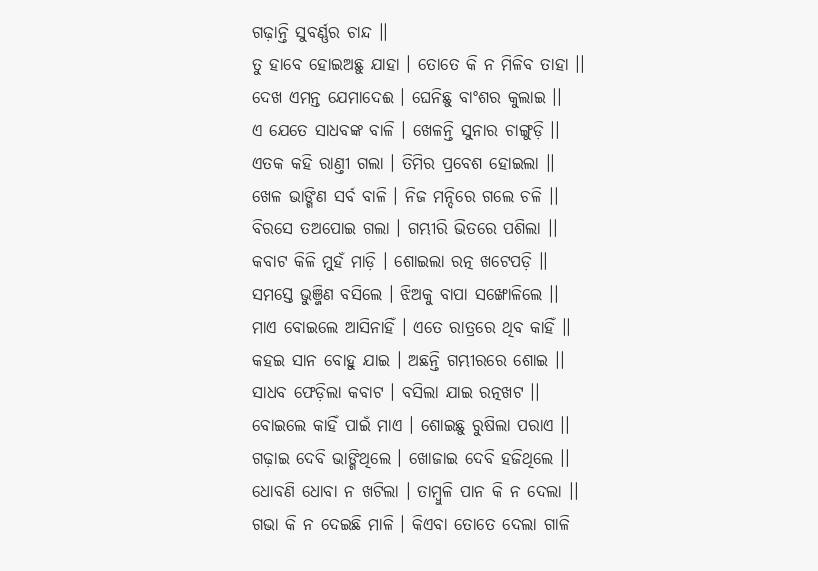ଗଢ଼ାନ୍ତି ସୁବର୍ଣ୍ଣର ଚାନ୍ଦ ।।
ତୁ ହାବେ ହୋଇଅଛୁ ଯାହା । ତୋତେ କି ନ ମିଳିବ ତାହା ।।
ଦେଖ ଏମନ୍ତ ଯେମାଦେଈ । ଘେନିଛୁ ବାଂଶର କୁଲାଇ ।।
ଏ ଯେତେ ସାଧବଙ୍କ ବାଳି । ଖେଳନ୍ତି ସୁନାର ଚାଙ୍ଗୁଡ଼ି ।।
ଏତକ କହି ରାଣ୍ତୀ ଗଲା । ତିମିର ପ୍ରବେଶ ହୋଇଲା ।।
ଖେଳ ଭାଙ୍ଗିଣ ସର୍ବ ବାଳି । ନିଜ ମନ୍ଦିରେ ଗଲେ ଚଳି ।।
ବିରସେ ତଅପୋଇ ଗଲା । ଗମ୍ଭୀରି ଭିତରେ ପଶିଲା ।।
କବାଟ କିଳି ମୁହଁ ମାଡ଼ି । ଶୋଇଲା ରତ୍ନ ଖଟେପଡ଼ି ।।
ସମସ୍ତେ ଭୁଞ୍ଜିଣ ବସିଲେ । ଝିଅକୁ ବାପା ସଙ୍ଖୋଳିଲେ ।।
ମାଏ ବୋଇଲେ ଆସିନାହିଁ । ଏତେ ରାତ୍ରରେ ଥିବ କାହିଁ ।।
କହଇ ସାନ ବୋହୁ ଯାଇ । ଅଛନ୍ତି ଗମ୍ଭୀରରେ ଶୋଇ ।।
ସାଧବ ଫେଡ଼ିଲା କବାଟ । ବସିଲା ଯାଇ ରତ୍ନଖଟ ।।
ବୋଇଲେ କାହିଁ ପାଇଁ ମାଏ । ଶୋଇଛୁ ରୁଷିଲା ପରାଏ ।।
ଗଢ଼ାଇ ଦେବି ଭାଙ୍ଗିଥିଲେ । ଖୋଜାଇ ଦେବି ହଜିଥିଲେ ।।
ଧୋବଣି ଧୋବା ନ ଖଟିଲା । ତାମ୍ବୁଳି ପାନ କି ନ ଦେଲା ।।
ଗଭା କି ନ ଦେଇଛି ମାଳି । କିଏବା ତୋତେ ଦେଲା ଗାଳି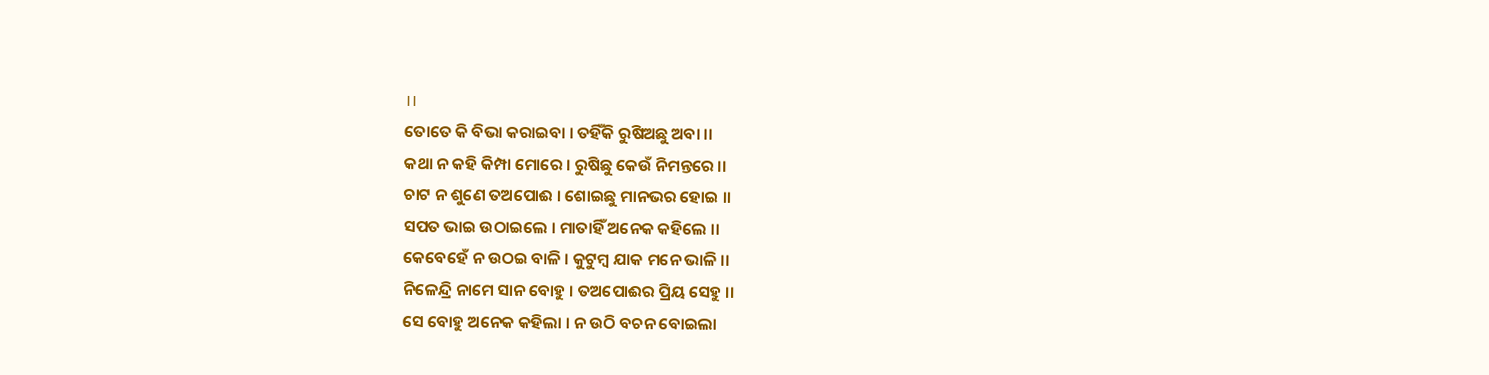।।
ତୋତେ କି ବିଭା କରାଇବା । ତହିଁକି ରୁଷିଅଛୁ ଅବା ।।
କଥା ନ କହି କିମ୍ପା ମୋରେ । ରୁଷିଛୁ କେଉଁ ନିମନ୍ତରେ ।।
ଚାଟ ନ ଶୁଣେ ତଅପୋଈ । ଶୋଇଛୁ ମାନଭର ହୋଇ ।।
ସପତ ଭାଇ ଉଠାଇଲେ । ମାତାହିଁ ଅନେକ କହିଲେ ।।
କେବେହେଁ ନ ଉଠଇ ବାଳି । କୁଟୁମ୍ବ ଯାକ ମନେ ଭାଳି ।।
ନିଳେନ୍ଦ୍ରି ନାମେ ସାନ ବୋହୁ । ତଅପୋଈର ପ୍ରିୟ ସେହୁ ।।
ସେ ବୋହୁ ଅନେକ କହିଲା । ନ ଉଠି ବଚନ ବୋଇଲା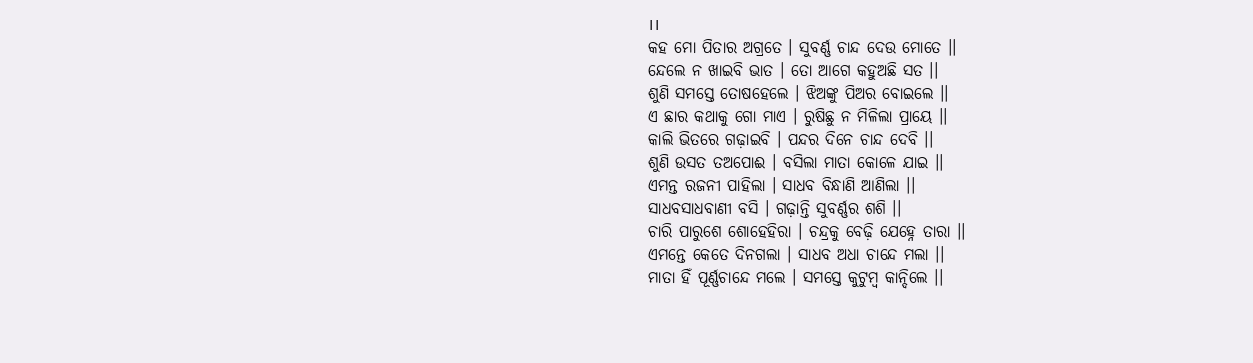।।
କହ ମୋ ପିତାର ଅଗ୍ରତେ । ସୁବର୍ଣ୍ଣ ଚାନ୍ଦ ଦେଉ ମୋତେ ।।
ନ୍ଦେଲେ ନ ଖାଇବି ଭାତ । ତୋ ଆଗେ କହୁଅଛି ସତ ।।
ଶୁଣି ସମସ୍ତେ ତୋଷହେଲେ । ଝିଅଙ୍କୁ ପିଅର ବୋଇଲେ ।।
ଏ ଛାର କଥାକୁ ଗୋ ମାଏ । ରୁଷିଛୁ ନ ମିଳିଲା ପ୍ରାୟେ ।।
କାଲି ଭିତରେ ଗଢ଼ାଇବି । ପନ୍ଦର ଦିନେ ଚାନ୍ଦ ଦେବି ।।
ଶୁଣି ଉସତ ତଅପୋଈ । ବସିଲା ମାତା କୋଳେ ଯାଇ ।।
ଏମନ୍ତ ରଜନୀ ପାହିଲା । ସାଧବ ବିନ୍ଧାଣି ଆଣିଲା ।।
ସାଧବସାଧବାଣୀ ବସି । ଗଢ଼ାନ୍ତି ସୁବର୍ଣ୍ଣର ଶଶି ।।
ଚାରି ପାରୁଶେ ଶୋହେହିରା । ଚନ୍ଦ୍ରକୁ ବେଢ଼ି ଯେହ୍ନେ ତାରା ।।
ଏମନ୍ତେ କେତେ ଦିନଗଲା । ସାଧବ ଅଧା ଚାନ୍ଦେ ମଲା ।।
ମାତା ହିଁ ପୂର୍ଣ୍ଣଚାନ୍ଦେ ମଲେ । ସମସ୍ତେ କୁଟୁମ୍ବ କାନ୍ଦିଲେ ।।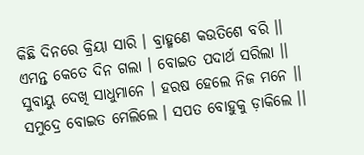କିଛି ଦିନରେ କ୍ରିୟା ସାରି । ବ୍ରାହ୍ମଣେ କଉତିଶେ ବରି ।।
ଏମନ୍ତ କେତେ ଦିନ ଗଲା । ବୋଇତ ପଦାର୍ଥ ସରିଲା ।।
ସୁବାୟୁ ଦେଖି ସାଧୁମାନେ । ହରଷ ହେଲେ ନିଜ ମନେ ।।
ସମୁଦ୍ରେ ବୋଇତ ମେଲିଲେ । ସପତ ବୋହୁକୁ ଡ଼ାକିଲେ ।।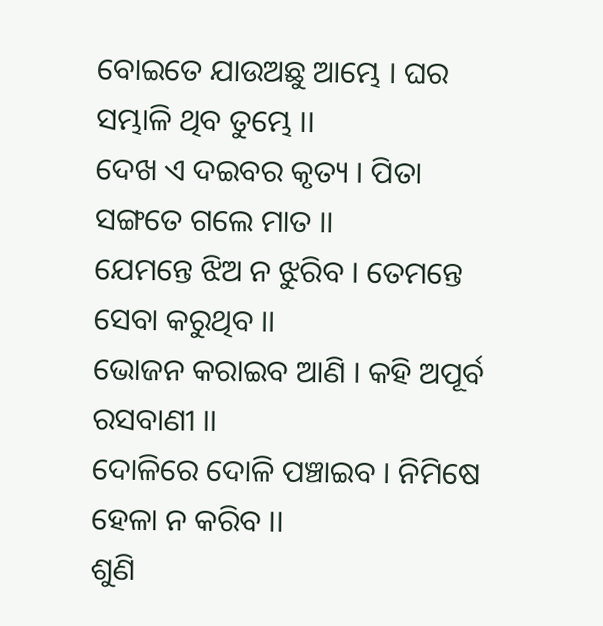ବୋଇତେ ଯାଉଅଛୁ ଆମ୍ଭେ । ଘର ସମ୍ଭାଳି ଥିବ ତୁମ୍ଭେ ।।
ଦେଖ ଏ ଦଇବର କୃତ୍ୟ । ପିତା ସଙ୍ଗତେ ଗଲେ ମାତ ।।
ଯେମନ୍ତେ ଝିଅ ନ ଝୁରିବ । ତେମନ୍ତେ ସେବା କରୁଥିବ ।।
ଭୋଜନ କରାଇବ ଆଣି । କହି ଅପୂର୍ବ ରସବାଣୀ ।।
ଦୋଳିରେ ଦୋଳି ପଞ୍ଚାଇବ । ନିମିଷେ ହେଳା ନ କରିବ ।।
ଶୁଣି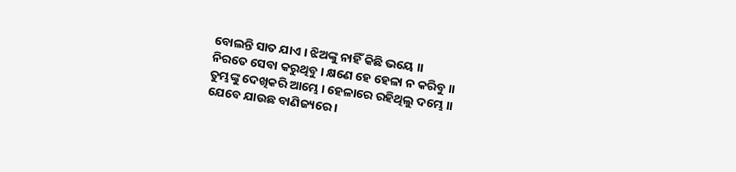ବୋଲନ୍ତି ସାତ ଯାଏ । ଝିଅଙ୍କୁ ନାହିଁ କିଛି ଭୟେ ।।
ନିରତେ ସେବା କରୁଥିବୁ । କ୍ଷଣେ ହେ ହେଳା ନ କରିବୁ ।।
ତୁମ୍ଭଙ୍କୁ ଦେଖିକରି ଆମ୍ଭେ । ହେଳାରେ ରହିଥିଲୁ ଦମ୍ଭେ ।।
ଯେବେ ଯାଉଛ ବାଣିଜ୍ୟରେ ।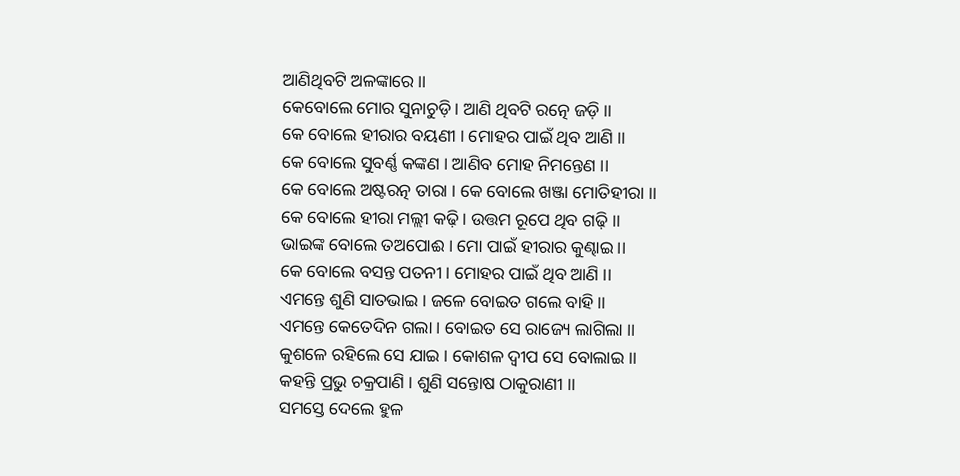ଆଣିଥିବଟି ଅଳଙ୍କାରେ ।।
କେବୋଲେ ମୋର ସୁନାଚୁଡ଼ି । ଆଣି ଥିବଟି ରତ୍ନେ ଜଡ଼ି ।।
କେ ବୋଲେ ହୀରାର ବୟଣୀ । ମୋହର ପାଇଁ ଥିବ ଆଣି ।।
କେ ବୋଲେ ସୁବର୍ଣ୍ଣ କଙ୍କଣ । ଆଣିବ ମୋହ ନିମନ୍ତେଣ ।।
କେ ବୋଲେ ଅଷ୍ଟରତ୍ନ ତାରା । କେ ବୋଲେ ଖଞ୍ଜା ମୋତିହୀରା ।।
କେ ବୋଲେ ହୀରା ମଲ୍ଲୀ କଢ଼ି । ଉତ୍ତମ ରୂପେ ଥିବ ଗଢ଼ି ।।
ଭାଇଙ୍କ ବୋଲେ ତଅପୋଈ । ମୋ ପାଇଁ ହୀରାର କୁଣ୍ଢାଇ ।।
କେ ବୋଲେ ବସନ୍ତ ପତନୀ । ମୋହର ପାଇଁ ଥିବ ଆଣି ।।
ଏମନ୍ତେ ଶୁଣି ସାତଭାଇ । ଜଳେ ବୋଇତ ଗଲେ ବାହି ।।
ଏମନ୍ତେ କେତେଦିନ ଗଲା । ବୋଇତ ସେ ରାଜ୍ୟେ ଲାଗିଲା ।।
କୁଶଳେ ରହିଲେ ସେ ଯାଇ । କୋଶଳ ଦ୍ୱୀପ ସେ ବୋଲାଇ ।।
କହନ୍ତି ପ୍ରଭୁ ଚକ୍ରପାଣି । ଶୁଣି ସନ୍ତୋଷ ଠାକୁରାଣୀ ।।
ସମସ୍ତେ ଦେଲେ ହୁଳ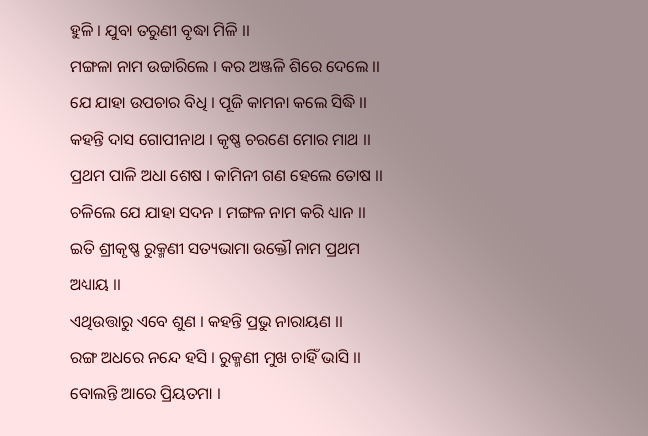ହୁଳି । ଯୁବା ତରୁଣୀ ବୃଦ୍ଧା ମିଳି ।।
ମଙ୍ଗଳା ନାମ ଉଚ୍ଚାରିଲେ । କର ଅଞ୍ଜଳି ଶିରେ ଦେଲେ ।।
ଯେ ଯାହା ଉପଚାର ବିଧି । ପୂଜି କାମନା କଲେ ସିଦ୍ଧି ।।
କହନ୍ତି ଦାସ ଗୋପୀନାଥ । କୃଷ୍ଣ ଚରଣେ ମୋର ମାଥ ।।
ପ୍ରଥମ ପାଳି ଅଧା ଶେଷ । କାମିନୀ ଗଣ ହେଲେ ତୋଷ ।।
ଚଳିଲେ ଯେ ଯାହା ସଦନ । ମଙ୍ଗଳ ନାମ କରି ଧ୍ୟାନ ।।
ଇତି ଶ୍ରୀକୃଷ୍ଣ ରୁକ୍ମଣୀ ସତ୍ୟଭାମା ଉକ୍ତୌ ନାମ ପ୍ରଥମ ଅଧ୍ୟାୟ ।।
ଏଥିଉତ୍ତାରୁ ଏବେ ଶୁଣ । କହନ୍ତି ପ୍ରଭୁ ନାରାୟଣ ।।
ରଙ୍ଗ ଅଧରେ ନନ୍ଦେ ହସି । ରୁକ୍ମଣୀ ମୁଖ ଚାହିଁ ଭାସି ।।
ବୋଲନ୍ତି ଆରେ ପ୍ରିୟତମା ।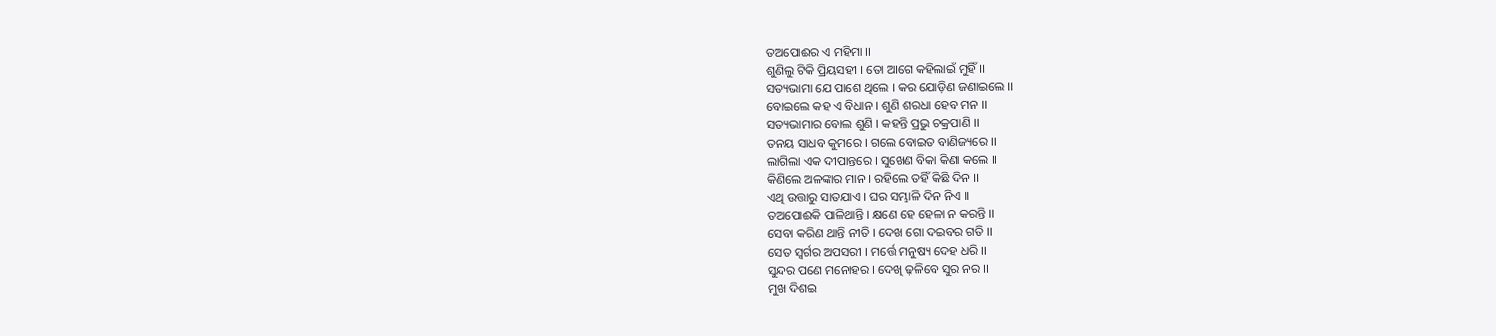ତଅପୋଈର ଏ ମହିମା ।।
ଶୁଣିଲୁ ଟିକି ପ୍ରିୟସହୀ । ତୋ ଆଗେ କହିଲାଇଁ ମୁହିଁ ।।
ସତ୍ୟଭାମା ଯେ ପାଶେ ଥିଲେ । କର ଯୋଡ଼ିଣ ଜଣାଇଲେ ।।
ବୋଇଲେ କହ ଏ ବିଧାନ । ଶୁଣି ଶରଧା ହେବ ମନ ।।
ସତ୍ୟଭାମାର ବୋଲ ଶୁଣି । କହନ୍ତି ପ୍ରଭୁ ଚକ୍ରପାଣି ।।
ତନୟ ସାଧବ କୁମରେ । ଗଲେ ବୋଇତ ବାଣିଜ୍ୟରେ ।।
ଲାଗିଲା ଏକ ଦୀପାନ୍ତରେ । ସୁଖେଣ ବିକା କିଣା କଲେ ।।
କିଣିଲେ ଅଳଙ୍କାର ମାନ । ରହିଲେ ତହିଁ କିଛି ଦିନ ।।
ଏଥି ଉତ୍ତାରୁ ସାତଯାଏ । ଘର ସମ୍ଭାଳି ଦିନ ନିଏ ।।
ତଅପୋଈକି ପାଳିଥାନ୍ତି । କ୍ଷଣେ ହେ ହେଳା ନ କରନ୍ତି ।।
ସେବା କରିଣ ଥାନ୍ତି ନୀତି । ଦେଖ ଗୋ ଦଇବର ଗତି ।।
ସେତ ସ୍ୱର୍ଗର ଅପସରୀ । ମର୍ତ୍ତେ ମନୁଷ୍ୟ ଦେହ ଧରି ।।
ସୁନ୍ଦର ପଣେ ମନୋହର । ଦେଖି ଢ଼ଳିବେ ସୁର ନର ।।
ମୁଖ ଦିଶଇ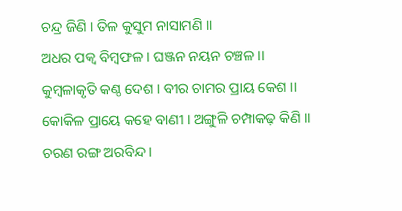ଚନ୍ଦ୍ର ଜିଣି । ତିଳ କୁସୁମ ନାସାମଣି ।।
ଅଧର ପକ୍ୱ ବିମ୍ବଫଳ । ଘଞ୍ଜନ ନୟନ ଚଞ୍ଚଳ ।।
କୁମ୍ବଳାକୃତି କଣ୍ଠ ଦେଶ । ବୀର ଚାମର ପ୍ରାୟ କେଶ ।।
କୋକିଳ ପ୍ରାୟେ କହେ ବାଣୀ । ଅଙ୍ଗୁଳି ଚମ୍ପାକଢ଼ କିଣି ।।
ଚରଣ ରଙ୍ଗ ଅରବିନ୍ଦ ।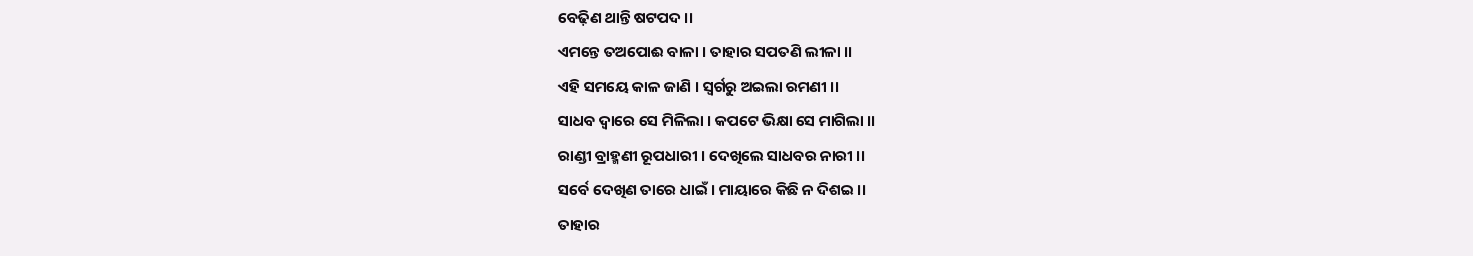ବେଢ଼ିଣ ଥାନ୍ତି ଷଟପଦ ।।
ଏମନ୍ତେ ତଅପୋଈ ବାଳା । ତାହାର ସପତଣି ଲୀଳା ।।
ଏହି ସମୟେ କାଳ ଜାଣି । ସ୍ୱର୍ଗରୁ ଅଇଲା ରମଣୀ ।।
ସାଧବ ଦ୍ୱାରେ ସେ ମିଳିଲା । କପଟେ ଭିକ୍ଷା ସେ ମାଗିଲା ।।
ରାଣ୍ଡୀ ବ୍ରାହ୍ମଣୀ ରୂପଧାରୀ । ଦେଖିଲେ ସାଧବର ନାରୀ ।।
ସର୍ବେ ଦେଖିଣ ତାରେ ଧାଇଁ । ମାୟାରେ କିଛି ନ ଦିଶଇ ।।
ତାହାର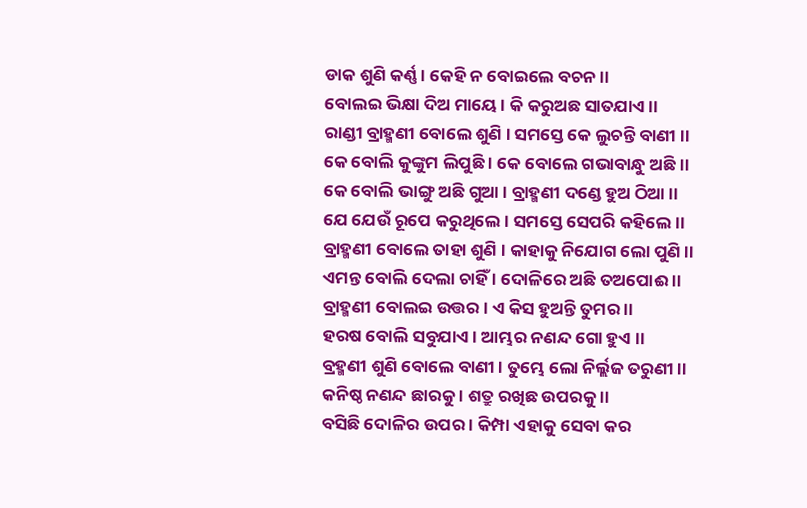ଡାକ ଶୁଣି କର୍ଣ୍ଣ । କେହି ନ ବୋଇଲେ ବଚନ ।।
ବୋଲଇ ଭିକ୍ଷା ଦିଅ ମାୟେ । କି କରୁଅଛ ସାତଯାଏ ।।
ରାଣ୍ଡୀ ବ୍ରାହ୍ମଣୀ ବୋଲେ ଶୁଣି । ସମସ୍ତେ କେ ଲୁଚନ୍ତି ବାଣୀ ।।
କେ ବୋଲି କୁଙ୍କୁମ ଲିପୁଛି । କେ ବୋଲେ ଗଭାବାନ୍ଧୁ ଅଛି ।।
କେ ବୋଲି ଭାଙ୍ଗୁ ଅଛି ଗୁଆ । ବ୍ରାହ୍ମଣୀ ଦଣ୍ଡେ ହୁଅ ଠିଆ ।।
ଯେ ଯେଉଁ ରୂପେ କରୁଥିଲେ । ସମସ୍ତେ ସେପରି କହିଲେ ।।
ବ୍ରାହ୍ମଣୀ ବୋଲେ ତାହା ଶୁଣି । କାହାକୁ ନିଯୋଗ ଲୋ ପୁଣି ।।
ଏମନ୍ତ ବୋଲି ଦେଲା ଚାହିଁ । ଦୋଳିରେ ଅଛି ତଅପୋଈ ।।
ବ୍ରାହ୍ମଣୀ ବୋଲଇ ଉତ୍ତର । ଏ କିସ ହୁଅନ୍ତି ତୁମର ।।
ହରଷ ବୋଲି ସବୁଯାଏ । ଆମ୍ଭର ନଣନ୍ଦ ଗୋ ହୁଏ ।।
ବ୍ରହ୍ମଣୀ ଶୁଣି ବୋଲେ ବାଣୀ । ତୁମ୍ଭେ ଲୋ ନିର୍ଲ୍ଲଜ ତରୁଣୀ ।।
କନିଷ୍ଠ ନଣନ୍ଦ ଛାରକୁ । ଶତ୍ରୁ ରଖିଛ ଉପରକୁ ।।
ବସିଛି ଦୋଳିର ଉପର । କିମ୍ପା ଏହାକୁ ସେବା କର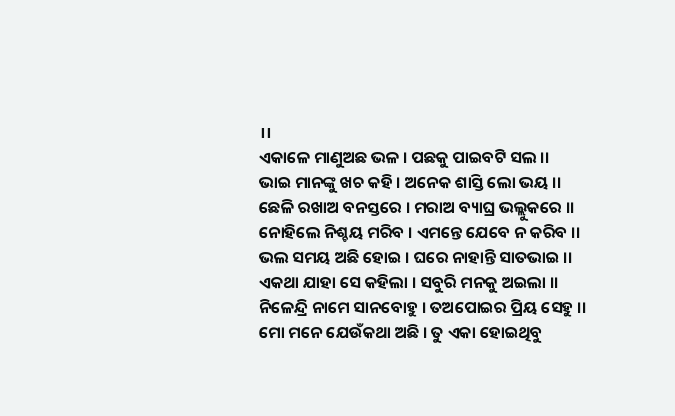।।
ଏକାଳେ ମାଣୁଅଛ ଭଳ । ପଛକୁ ପାଇବଟି ସଲ ।।
ଭାଇ ମାନଙ୍କୁ ଖଚ କହି । ଅନେକ ଶାସ୍ତି ଲୋ ଭୟ ।।
ଛେଳି ରଖାଅ ବନସ୍ତରେ । ମରାଅ ବ୍ୟାଘ୍ର ଭଲ୍ଲୁକରେ ।।
ନୋହିଲେ ନିଶ୍ଚୟ ମରିବ । ଏମନ୍ତେ ଯେବେ ନ କରିବ ।।
ଭଲ ସମୟ ଅଛି ହୋଇ । ଘରେ ନାହାନ୍ତି ସାତଭାଇ ।।
ଏକଥା ଯାହା ସେ କହିଲା । ସବୁରି ମନକୁ ଅଇଲା ।।
ନିଳେନ୍ଦ୍ରି ନାମେ ସାନବୋହୁ । ତଅପୋଇର ପ୍ରିୟ ସେହୁ ।।
ମୋ ମନେ ଯେଉଁକଥା ଅଛି । ତୁ ଏକା ହୋଇଥିବୁ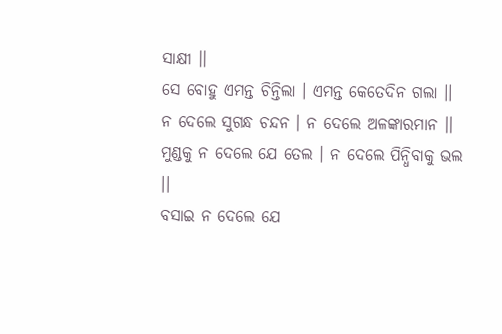ସାକ୍ଷୀ ।।
ସେ ବୋହୁ ଏମନ୍ତ ଚିନ୍ତିଲା । ଏମନ୍ତ କେତେଦିନ ଗଲା ।।
ନ ଦେଲେ ସୁଗନ୍ଧ ଚନ୍ଦନ । ନ ଦେଲେ ଅଳଙ୍କାରମାନ ।।
ମୁଣ୍ଡକୁ ନ ଦେଲେ ଯେ ତେଲ । ନ ଦେଲେ ପିନ୍ଧିବାକୁ ଭଲ ।।
ବସାଇ ନ ଦେଲେ ଯେ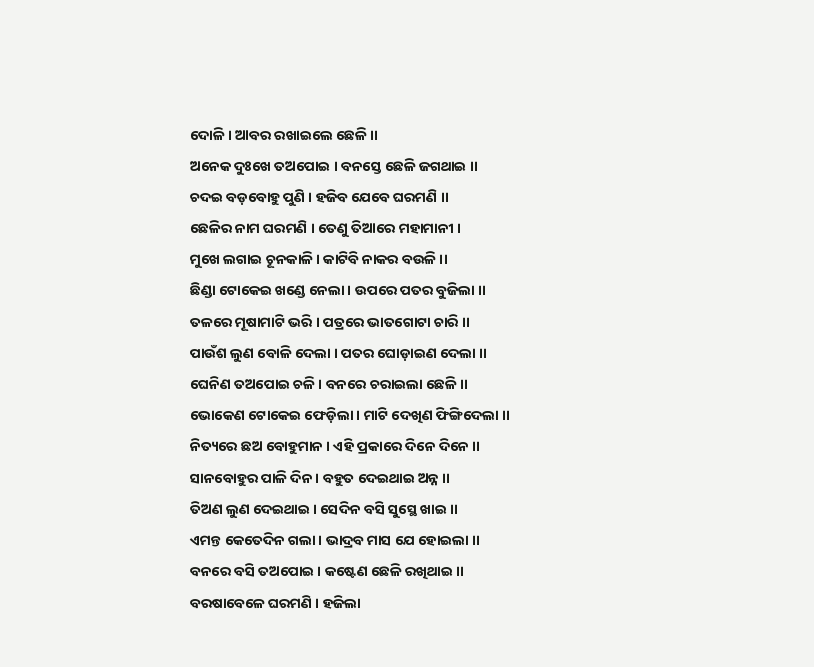ଦୋଳି । ଆବର ରଖାଇଲେ ଛେଳି ।।
ଅନେକ ଦୁଃଖେ ତଅପୋଇ । ବନସ୍ତେ ଛେଳି ଜଗଥାଇ ।।
ଚଦଇ ବଡ଼ବୋହୁ ପୁଣି । ହଜିବ ଯେବେ ଘରମଣି ।।
ଛେଳିର ନାମ ଘରମଣି । ତେଣୁ ତିଆରେ ମହାମାନୀ ।
ମୁଖେ ଲଗାଇ ଚୂନକାଳି । କାଟିବି ନାକର ବଉଳି ।।
ଛିଣ୍ଡା ଟୋକେଇ ଖଣ୍ଡେ ନେଲା । ଉପରେ ପତର ବୁଜିଲା ।।
ତଳରେ ମୂଷାମାଟି ଭରି । ପତ୍ରରେ ଭାତଗୋଟା ଚାରି ।।
ପାଉଁଶ ଲୁଣ ବୋଳି ଦେଲା । ପତର ଘୋଡ଼ାଇଣ ଦେଲା ।।
ଘେନିଣ ତଅପୋଇ ଚଳି । ବନରେ ଚରାଇଲା ଛେଳି ।।
ଭୋକେଣ ଟୋକେଇ ଫେଡ଼ିଲା । ମାଟି ଦେଖିଣ ଫିଙ୍ଗିଦେଲା ।।
ନିତ୍ୟରେ ଛଅ ବୋହୁମାନ । ଏହି ପ୍ରକାରେ ଦିନେ ଦିନେ ।।
ସାନବୋହୁର ପାଳି ଦିନ । ବହୁତ ଦେଇଥାଇ ଅନ୍ନ ।।
ତିଅଣ ଲୁଣ ଦେଇଥାଇ । ସେଦିନ ବସି ସୁସ୍ଥେ ଖାଇ ।।
ଏମନ୍ତ କେତେଦିନ ଗଲା । ଭାଦ୍ରବ ମାସ ଯେ ହୋଇଲା ।।
ବନରେ ବସି ତଅପୋଇ । କଷ୍ଟେଣ ଛେଳି ରଖିଥାଇ ।।
ବରଷାବେଳେ ଘରମଣି । ହଜିଲା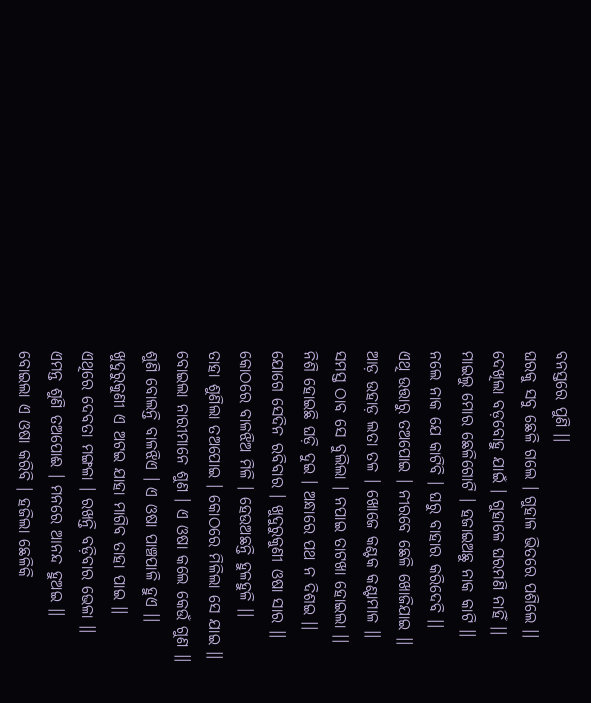ବନସ୍ତରେ ପୁଣି ।।
ଘରକୁ ସବୁ ଛେଳି ଗଲେ । ଗୁହାଳ ଭିତରେ ପଶିଲେ ।।
ଦେଖିଲା ବଡ଼ବୋହୁ ଯାଇଁ । ଗୁହାଳେ ଘରମଣି ନାହିଁ ।।
ମାଇଲୁ ମୋର ଛେଳିଗୋଟି । ହଜାଇଅଛୁ ନାକ କାଟି ।।
ନଲେ ନାକ ଯେ କାଟିବି । ଘରୁ ବାହାର କରିଦେବି ।।
ଏଥି ଉତ୍ତାରୁ ତଅପୋଇ । ନୀରବେ ଛେଳି ଖୋଜିଯାଇ ।।
ଆଡ଼ ଉହାଡ଼ ଲତା ତଳ । ଖୋଜେ କଣ୍ଟକ କଣ୍ଟାମାଳ ।।
ସମସ୍ତ ଠାବ ସେ ବୁଲିଲା । ନପାଇ ତାଟଖା ହୋଇଲା ।।
ନିଶି ହୋଇଛି ଘଡ଼ି ଦୁଇ । ଅନ୍ଧାରେ ପଥ ନ ଦିଶଇ ।।
ଯୋଗେ ସେଦିନ ରବିବାର । ଖୁଦୁରୁକୁଣୀ ଓଷା ସାର ।।
କୋଠରେ ବାଳଝିଅ ମିଳି । ହେଉଅଛନ୍ତି ହୁଳହୁଳି ।।
ତାହା ଶୁଣିଲା ତଅପୋଇ । କୋଠରେ ମିଳିଲା ସେ ଯାଇ ।।
ବୋଇଲା ନାରୀମାନେ ଶୁଣ । ଏ ଓଷା କଲେ କେଉଁ ଗୁଣ ।।
ଶୁଣି ବୋଲନ୍ତି ବାଳଝିଏ । ଏ ଓଷା ପାଞ୍ଚପାଳି ହୁଏ ।।
ଖୁଦୁରୁକୁଣୀ ଏ ଅଟଇ ଯାହା ମାଗିବ ତାହା ପାଇ ।।
ଏଥିରେ ଦେବତା ମଙ୍ଗଳା । ରଖନ୍ତି ବଡ଼ିବାର ଭେଳା ।।
ଏମନ୍ତ ଶୁଣି ତଅପୋଈ । ମନରେ ଆନନ୍ଦ ହୁଅଇ ।।
ବୋଇଲା ଏ ଓଷା କରିବି । ହଜିଲା ଛେଳିକି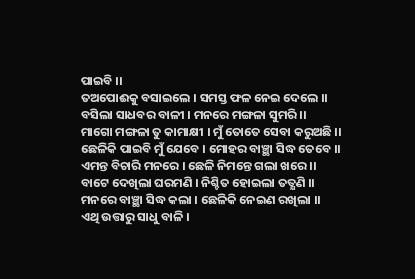ପାଇବି ।।
ତଅପୋଈକୁ ବସାଇଲେ । ସମସ୍ତ ଫଳ ନେଇ ଦେଲେ ।।
ବସିଲା ସାଧବର ବାଳୀ । ମନରେ ମଙ୍ଗଳା ସୁମରି ।।
ମାଗୋ ମଙ୍ଗଳା ତୁ କାମାକ୍ଷୀ । ମୁଁ ତୋତେ ସେବା କରୁଅଛି ।।
ଛେଳିକି ପାଇବି ମୁଁ ଯେବେ । ମୋହର ବାଞ୍ଛା ସିଦ୍ଧ ତେବେ ।।
ଏମନ୍ତ ବିଚାରି ମନରେ । ଛେଳି ନିମନ୍ତେ ଗଲା ଖରେ ।।
ବାଟେ ଦେଖିଲା ଘରମଣି । ନିଶ୍ଚିତ ହୋଇଲା ତତ୍କ୍ଷଣି ।।
ମନରେ ବାଞ୍ଛା ସିଦ୍ଧ କଲା । ଛେଳିକି ନେଇଣ ରଖିଲା ।।
ଏଥି ଉତ୍ତାରୁ ସାଧୁ ବାଳି ।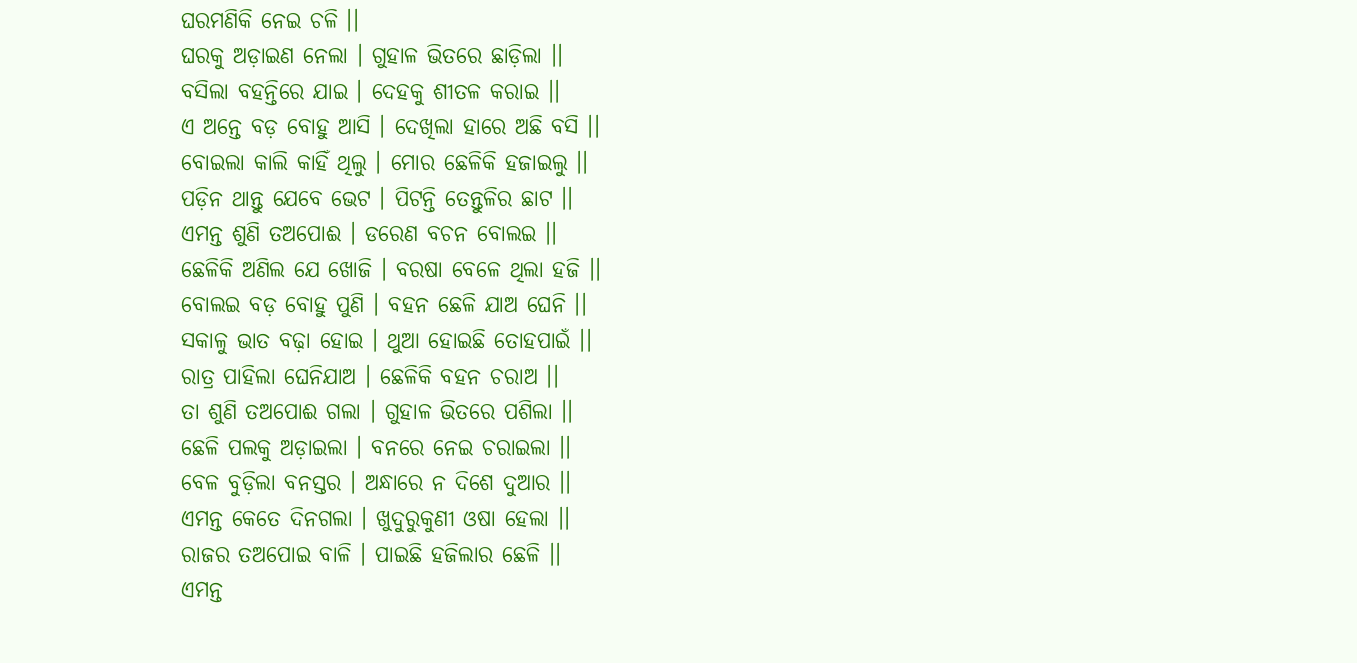ଘରମଣିକି ନେଇ ଚଳି ।।
ଘରକୁ ଅଡ଼ାଇଣ ନେଲା । ଗୁହାଳ ଭିତରେ ଛାଡ଼ିଲା ।।
ବସିଲା ବହନ୍ତିରେ ଯାଇ । ଦେହକୁ ଶୀତଳ କରାଇ ।।
ଏ ଅନ୍ତେ ବଡ଼ ବୋହୁ ଆସି । ଦେଖିଲା ହାରେ ଅଛି ବସି ।।
ବୋଇଲା କାଲି କାହିଁ ଥିଲୁ । ମୋର ଛେଳିକି ହଜାଇଲୁ ।।
ପଡ଼ିନ ଥାନ୍ତୁ ଯେବେ ଭେଟ । ପିଟନ୍ତି ତେନ୍ତୁଳିର ଛାଟ ।।
ଏମନ୍ତ ଶୁଣି ତଅପୋଈ । ଡରେଣ ବଚନ ବୋଲଇ ।।
ଛେଳିକି ଅଣିଲ ଯେ ଖୋଜି । ବରଷା ବେଳେ ଥିଲା ହଜି ।।
ବୋଲଇ ବଡ଼ ବୋହୁ ପୁଣି । ବହନ ଛେଳି ଯାଅ ଘେନି ।।
ସକାଳୁ ଭାତ ବଢ଼ା ହୋଇ । ଥୁଆ ହୋଇଛି ତୋହପାଇଁ ।।
ରାତ୍ର ପାହିଲା ଘେନିଯାଅ । ଛେଳିକି ବହନ ଚରାଅ ।।
ତା ଶୁଣି ତଅପୋଈ ଗଲା । ଗୁହାଳ ଭିତରେ ପଶିଲା ।।
ଛେଳି ପଲକୁ ଅଡ଼ାଇଲା । ବନରେ ନେଇ ଚରାଇଲା ।।
ବେଳ ବୁଡ଼ିଲା ବନସ୍ତର । ଅନ୍ଧାରେ ନ ଦିଶେ ଦୁଆର ।।
ଏମନ୍ତ କେତେ ଦିନଗଲା । ଖୁଦୁରୁକୁଣୀ ଓଷା ହେଲା ।।
ରାଜର ତଅପୋଇ ବାଳି । ପାଇଛି ହଜିଲାର ଛେଳି ।।
ଏମନ୍ତ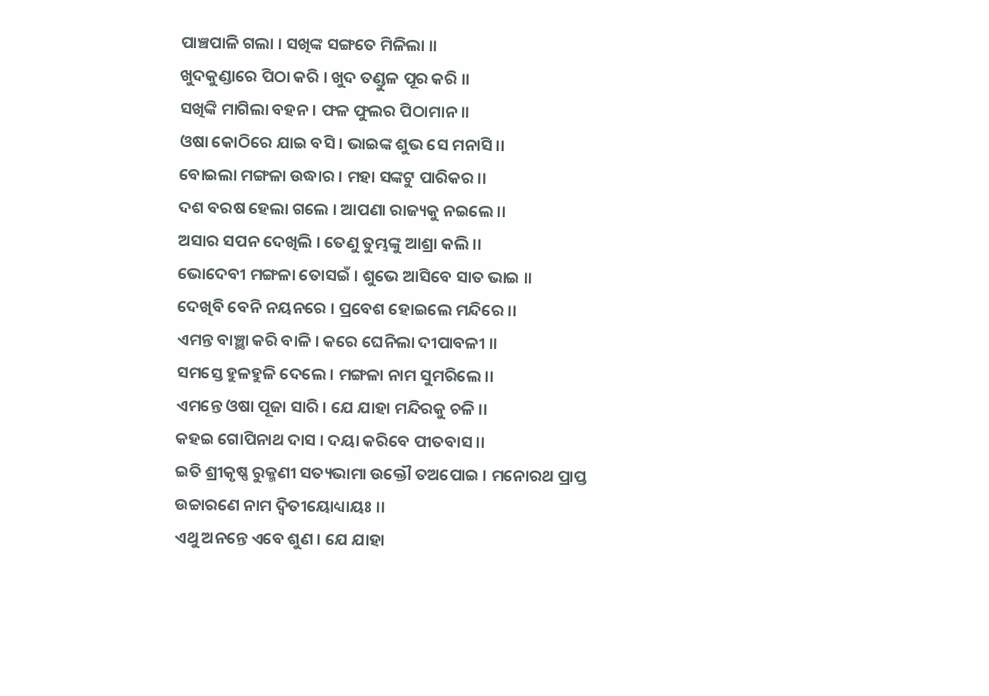ପାଞ୍ଚପାଳି ଗଲା । ସଖିଙ୍କ ସଙ୍ଗତେ ମିଳିଲା ।।
ଖୁଦକୁଣ୍ଡାରେ ପିଠା କରି । ଖୁଦ ତଣ୍ଡୁଳ ପୂର କରି ।।
ସଖିଙ୍କି ମାଗିଲା ବହନ । ଫଳ ଫୁଲର ପିଠାମାନ ।।
ଓଷା କୋଠିରେ ଯାଇ ବସି । ଭାଇଙ୍କ ଶୁଭ ସେ ମନାସି ।।
ବୋଇଲା ମଙ୍ଗଳା ଉଦ୍ଧାର । ମହା ସଙ୍କଟୁ ପାରିକର ।।
ଦଶ ବରଷ ହେଲା ଗଲେ । ଆପଣା ରାଜ୍ୟକୁ ନଇଲେ ।।
ଅସାର ସପନ ଦେଖିଲି । ତେଣୁ ତୁମ୍ଭଙ୍କୁ ଆଶ୍ରା କଲି ।।
ଭୋଦେବୀ ମଙ୍ଗଳା ତୋସଇଁ । ଶୁଭେ ଆସିବେ ସାତ ଭାଇ ।।
ଦେଖିବି ବେନି ନୟନରେ । ପ୍ରବେଶ ହୋଇଲେ ମନ୍ଦିରେ ।।
ଏମନ୍ତ ବାଞ୍ଛା କରି ବାଳି । କରେ ଘେନିଲା ଦୀପାବଳୀ ।।
ସମସ୍ତେ ହୁଳହୁଳି ଦେଲେ । ମଙ୍ଗଳା ନାମ ସୁମରିଲେ ।।
ଏମନ୍ତେ ଓଷା ପୂଜା ସାରି । ଯେ ଯାହା ମନ୍ଦିରକୁ ଚଳି ।।
କହଇ ଗୋପିନାଥ ଦାସ । ଦୟା କରିବେ ପୀତବାସ ।।
ଇତି ଶ୍ରୀକୃଷ୍ଣ ରୁକ୍ମଣୀ ସତ୍ୟଭାମା ଉକ୍ତୌ ତଅପୋଇ । ମନୋରଥ ପ୍ରାପ୍ତ ଉଚ୍ଚାରଣେ ନାମ ଦ୍ୱିତୀୟୋଧ୍ୟାୟଃ ।।
ଏଥୁ ଅନନ୍ତେ ଏବେ ଶୁଣ । ଯେ ଯାହା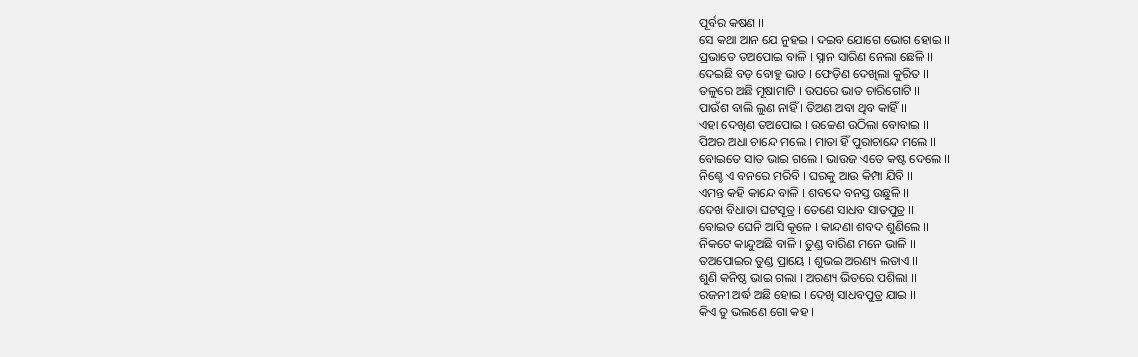ପୂର୍ବର କଷଣ ।।
ସେ କଥା ଆନ ଯେ ନୁହଇ । ଦଇବ ଯୋଗେ ଭୋଗ ହୋଇ ।।
ପ୍ରଭାତେ ତଅପୋଇ ବାଳି । ସ୍ନାନ ସାରିଣ ନେଲା ଛେଳି ।।
ଦେଇଛି ବଡ଼ ବୋହୁ ଭାତ । ଫେଡ଼ିଣ ଦେଖିଲା କୁରିତ ।।
ତଳୁରେ ଅଛି ମୂଷାମାଟି । ଉପରେ ଭାତ ଚାରିଗୋଟି ।।
ପାଉଁଶ ବାଲି ଲୁଣ ନାହିଁ । ତିଅଣ ଅବା ଥିବ କାହିଁ ।।
ଏହା ଦେଖିଣ ତଅପୋଇ । ଉଚ୍ଚେଣ ଉଠିଲା ବୋବାଇ ।।
ପିଅର ଅଧା ଚାନ୍ଦେ ମଲେ । ମାତା ହିଁ ପୁରାଚାନ୍ଦେ ମଲେ ।।
ବୋଇତେ ସାତ ଭାଇ ଗଲେ । ଭାଉଜ ଏତେ କଷ୍ଟ ଦେଲେ ।।
ନିଶ୍ଚେ ଏ ବନରେ ମରିବି । ଘରକୁ ଆଉ କିମ୍ପା ଯିବି ।।
ଏମନ୍ତ କହି କାନ୍ଦେ ବାଳି । ଶବଦେ ବନସ୍ତ ଉଛୁଳି ।।
ଦେଖ ବିଧାତା ଘଟସୂତ୍ର । ତେଣେ ସାଧବ ସାତପୁତ୍ର ।।
ବୋଇତ ଘେନି ଆସି କୂଳେ । କାନ୍ଦଣା ଶବଦ ଶୁଣିଲେ ।।
ନିକଟେ କାନ୍ଦୁଅଛି ବାଳି । ତୁଣ୍ଡ ବାରିଣ ମନେ ଭାଳି ।।
ତଅପୋଇର ତୁଣ୍ଡ ପ୍ରାୟେ । ଶୁଭଇ ଅରଣ୍ୟ ଲତାଏ ।।
ଶୁଣି କନିଷ୍ଠ ଭାଇ ଗଲା । ଅରଣ୍ୟ ଭିତରେ ପଶିଲା ।।
ରଜନୀ ଅର୍ଦ୍ଧ ଅଛି ହୋଇ । ଦେଖି ସାଧବପୁତ୍ର ଯାଇ ।।
କିଏ ତୁ ଭଲଣେ ଗୋ କହ ।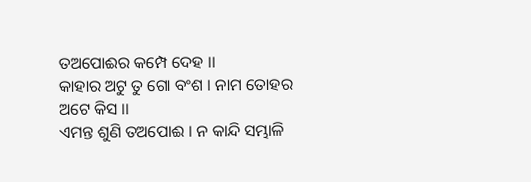ତଅପୋଈର କମ୍ପେ ଦେହ ।।
କାହାର ଅଟୁ ତୁ ଗୋ ବଂଶ । ନାମ ତୋହର ଅଟେ କିସ ।।
ଏମନ୍ତ ଶୁଣି ତଅପୋଈ । ନ କାନ୍ଦି ସମ୍ଭାଳି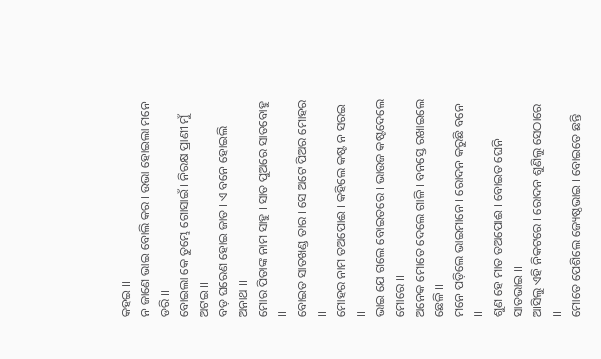କହଇ ।।
ନ ଜାଣେ ଭାଇ ବୋଲି କର । ଉଭା ହୋଇଲା ମନେ ଡରି ।।
ବୋଇଲା କେ ତୁମ୍ଭେ ଗୋସାଇଁ । ନିରକ୍ଷ ପ୍ରାଣୀ ମୁଁ ଅଟଇ ।।
ବଡ଼ ଘରେଣ ହୋଇ ଜାତ । ଏ ବନେ ହୋଇଲି ଅନାଥ ।।
ମୋର ପିତାଙ୍କ ନାମ ସାହୁ । ସାତ ପୁଅରେ ସାତବୋହୁ ।।
ବୋଇତ ସାତଖଣ୍ଡ ତାର । ସେ ଅଟେ ପିଅର ମୋହର ।।
ମୋହର ନାମ ତଅପୋଈ । କହିଲେ କଷ୍ଟ ନ ସରଇ ।।
ଭାଇ ଯେ ଗଲେ ବୋଇତରେ । ଭାଉଜ କଷ୍ଟଦେଲେ ମୋରେ ।।
ଅନେକ ମୋତେ ଦେଲେ ଗାଳି । ବନସ୍ତେ ରଖାଇଲେ ଛେଳି ।।
ମନେ ପଡ଼ିଲେ ଭାଇମାନେ । ରୋଦନ କରୁଛି ବନେ ।।
ଶୁଣ ହେ ମାତ ତଅପୋଈ । ବୋଇତ ଘେନି ସାତଭାଇ ।।
ଆସିଲୁ ଏହି ନିକଟରେ । ରୋଦନ ଶୁଣିଲୁ ସେଠାରେ ।।
ମୋତେ ପେଶିଲେ ଜ୍ୟେଷ୍ଠଭାଇ । ବୋଇତେ ଛନ୍ତି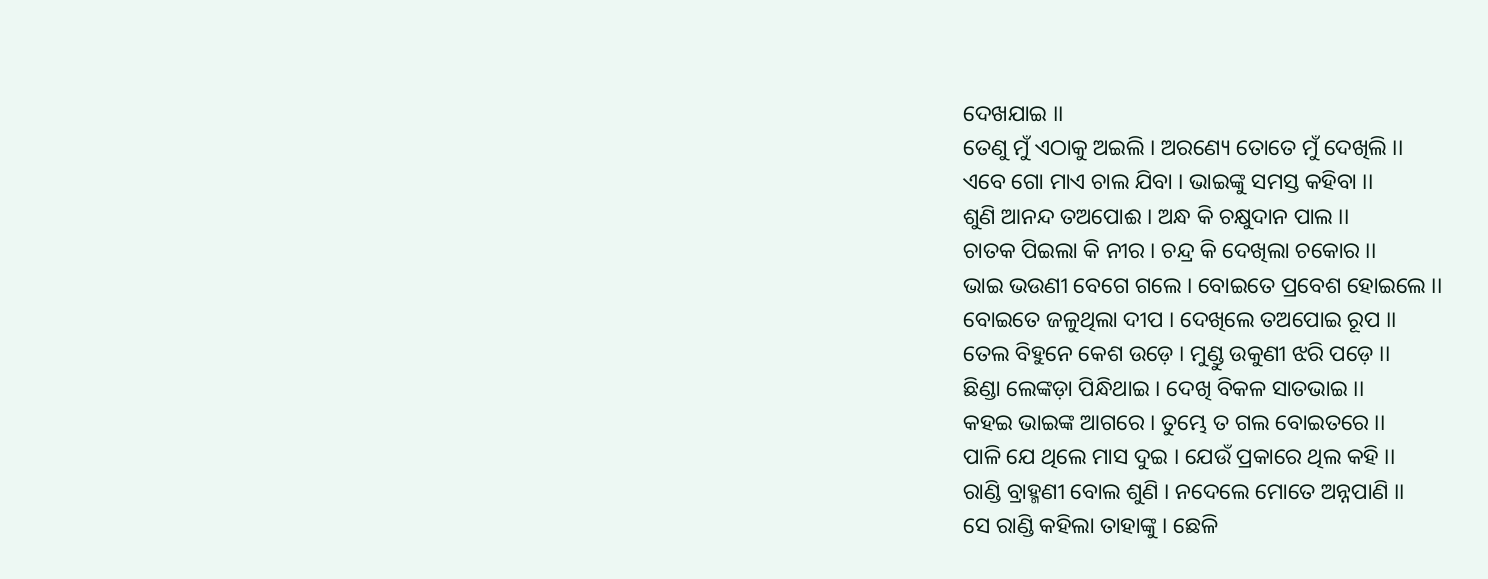ଦେଖଯାଇ ।।
ତେଣୁ ମୁଁ ଏଠାକୁ ଅଇଲି । ଅରଣ୍ୟେ ତୋତେ ମୁଁ ଦେଖିଲି ।।
ଏବେ ଗୋ ମାଏ ଚାଲ ଯିବା । ଭାଇଙ୍କୁ ସମସ୍ତ କହିବା ।।
ଶୁଣି ଆନନ୍ଦ ତଅପୋଈ । ଅନ୍ଧ କି ଚକ୍ଷୁଦାନ ପାଲ ।।
ଚାତକ ପିଇଲା କି ନୀର । ଚନ୍ଦ୍ର କି ଦେଖିଲା ଚକୋର ।।
ଭାଇ ଭଉଣୀ ବେଗେ ଗଲେ । ବୋଇତେ ପ୍ରବେଶ ହୋଇଲେ ।।
ବୋଇତେ ଜଳୁଥିଲା ଦୀପ । ଦେଖିଲେ ତଅପୋଇ ରୂପ ।।
ତେଲ ବିହୁନେ କେଶ ଉଡ଼େ । ମୁଣ୍ଡୁ ଉକୁଣୀ ଝରି ପଡ଼େ ।।
ଛିଣ୍ଡା ଲେଙ୍କଡ଼ା ପିନ୍ଧିଥାଇ । ଦେଖି ବିକଳ ସାତଭାଇ ।।
କହଇ ଭାଇଙ୍କ ଆଗରେ । ତୁମ୍ଭେ ତ ଗଲ ବୋଇତରେ ।।
ପାଳି ଯେ ଥିଲେ ମାସ ଦୁଇ । ଯେଉଁ ପ୍ରକାରେ ଥିଲ କହି ।।
ରାଣ୍ଡି ବ୍ରାହ୍ମଣୀ ବୋଲ ଶୁଣି । ନଦେଲେ ମୋତେ ଅନ୍ନପାଣି ।।
ସେ ରାଣ୍ଡି କହିଲା ତାହାଙ୍କୁ । ଛେଳି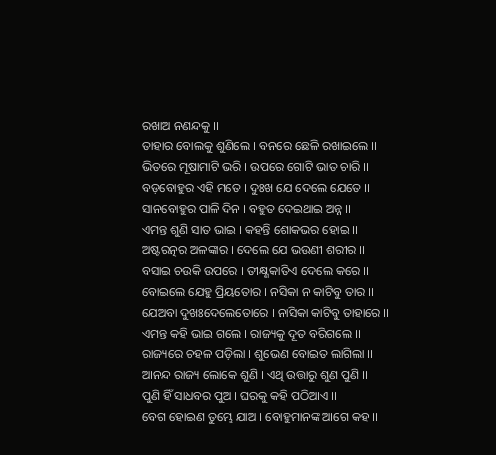ରଖାଅ ନଣନ୍ଦକୁ ।।
ତାହାର ବୋଲକୁ ଶୁଣିଲେ । ବନରେ ଛେଳି ରଖାଇଲେ ।।
ଭିତରେ ମୂଷାମାଟି ଭରି । ଉପରେ ଗୋଟି ଭାତ ଚାରି ।।
ବଡ଼ବୋହୁର ଏହି ମତେ । ଦୁଃଖ ଯେ ଦେଲେ ଯେତେ ।।
ସାନବୋହୁର ପାଳି ଦିନ । ବହୁତ ଦେଇଥାଇ ଅନ୍ନ ।।
ଏମନ୍ତ ଶୁଣି ସାତ ଭାଇ । କହନ୍ତି ଶୋକଭର ହୋଇ ।।
ଅଷ୍ଟରତ୍ନର ଅଳଙ୍କାର । ଦେଲେ ଯେ ଭଉଣୀ ଶରୀର ।।
ବସାଇ ଚଉକି ଉପରେ । ତୀକ୍ଷ୍ଣକାତିଏ ଦେଲେ କରେ ।।
ବୋଇଲେ ଯେହୁ ପ୍ରିୟତୋର । ନସିକା ନ କାଟିବୁ ତାର ।।
ଯେଅବା ଦୁଖଃଦେଲେତୋରେ । ନାସିକା କାଟିବୁ ତାହାରେ ।।
ଏମନ୍ତ କହି ଭାଇ ଗଲେ । ରାଜ୍ୟକୁ ଦୂତ ବରିଗଲେ ।।
ରାଜ୍ୟରେ ଚହଳ ପଡ଼ିଲା । ଶୁଭେଣ ବୋଇତ ଲାଗିଲା ।।
ଆନନ୍ଦ ରାଜ୍ୟ ଲୋକେ ଶୁଣି । ଏଥି ଉତ୍ତାରୁ ଶୁଣ ପୁଣି ।।
ପୁଣି ହିଁ ସାଧବର ପୁଅ । ଘରକୁ କହି ପଠିଆଏ ।।
ବେଗ ହୋଇଣ ତୁମ୍ଭେ ଯାଅ । ବୋହୁମାନଙ୍କ ଆଗେ କହ ।।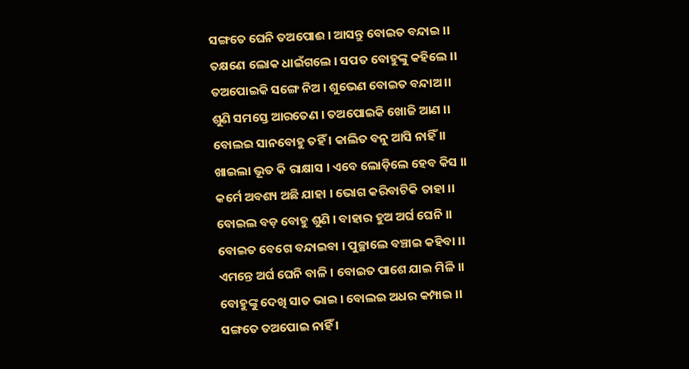ସଙ୍ଗତେ ଘେନି ତଅପୋଈ । ଆସନ୍ତୁ ବୋଇତ ବନ୍ଦାଇ ।।
ତକ୍ଷଣେ ଲୋକ ଧାଇଁଗଲେ । ସପତ ବୋହୁଙ୍କୁ କହିଲେ ।।
ତଅପୋଇକି ସଙ୍ଗେ ନିଅ । ଶୁଭେଣ ବୋଇତ ବନ୍ଦାଅ ।।
ଶୁଣି ସମସ୍ତେ ଆରତେଣ । ତଅପୋଇକି ଖୋଜି ଆଣ ।।
ବୋଲଇ ସାନବୋହୁ ତହିଁ । କାଲିତ ବନୁ ଆସି ନାହିଁ ।।
ଖାଇଲା ଭୂତ କି ରାକ୍ଷାସ । ଏବେ ଲୋଡ଼ିଲେ ହେବ କିସ ।।
କର୍ମେ ଅବଶ୍ୟ ଅଛି ଯାହା । ଭୋଗ କରିବାଟିକି ତାହା ।।
ବୋଇଲ ବଡ଼ ବୋହୁ ଶୁଣି । ବାହାର ହୁଅ ଅର୍ଘ ଘେନି ।।
ବୋଇତ ବେଗେ ବନ୍ଦାଇବା । ପୁଚ୍ଛାଲେ ବଞ୍ଚାଇ କହିବା ।।
ଏମନ୍ତେ ଅର୍ଘ ଘେନି ବାଳି । ବୋଇତ ପାଶେ ଯାଇ ମିଳି ।।
ବୋହୁଙ୍କୁ ଦେଖି ସାତ ଭାଇ । ବୋଲଇ ଅଧର କମ୍ପାଇ ।।
ସଙ୍ଗତେ ତଅପୋଇ ନାହିଁ ।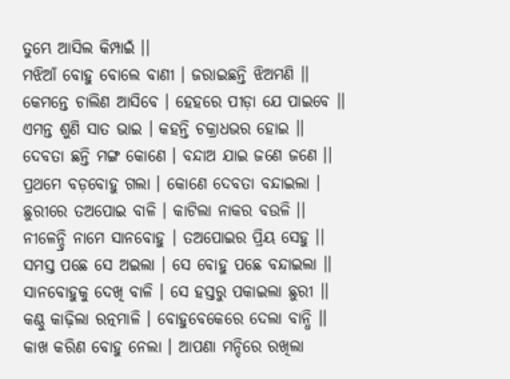ତୁମ୍ଭେ ଆସିଲ କିମ୍ପାଇଁ ।।
ମଝିଆଁ ବୋହୁ ବୋଲେ ବାଣୀ । ଜରାଇଛନ୍ତି ଝିଅମଣି ।।
କେମନ୍ତେ ଚାଲିଣ ଆସିବେ । ହେହରେ ପୀଡ଼ା ଯେ ପାଇବେ ।।
ଏମନ୍ତ ଶୁଣି ସାତ ଭାଇ । କହନ୍ତି ଚକ୍ରାଧଭର ହୋଇ ।।
ଦେବତା ଛନ୍ତି ମଙ୍ଗ କୋଣେ । ବନ୍ଦାଅ ଯାଇ ଜଣେ ଜଣେ ।।
ପ୍ରଥମେ ବଡ଼ବୋହୁ ଗଲା । କୋଣେ ଦେବତା ବନ୍ଦାଇଲା ।
ଛୁରୀରେ ତଅପୋଇ ବାଳି । କାଟିଲା ନାକର ବଉଳି ।।
ନୀଳେନ୍ଦ୍ରି ନାମେ ସାନବୋହୁ । ତଅପୋଇର ପ୍ରିୟ ସେହୁ ।।
ସମସ୍ତ ପଛେ ସେ ଅଇଲା । ସେ ବୋହୁ ପଛେ ବନ୍ଦାଇଲା ।।
ସାନବୋହୁକୁ ଦେଖି ବାଳି । ସେ ହସ୍ତରୁ ପକାଇଲା ଛୁରୀ ।।
କଣ୍ଠୁ କାଢ଼ିଲା ରତ୍ନମାଳି । ବୋହୁବେକେରେ ଦେଲା ବାନ୍ଧି ।।
କାଖ କରିଣ ବୋହୁ ନେଲା । ଆପଣା ମନ୍ଦିରେ ରଖିଲା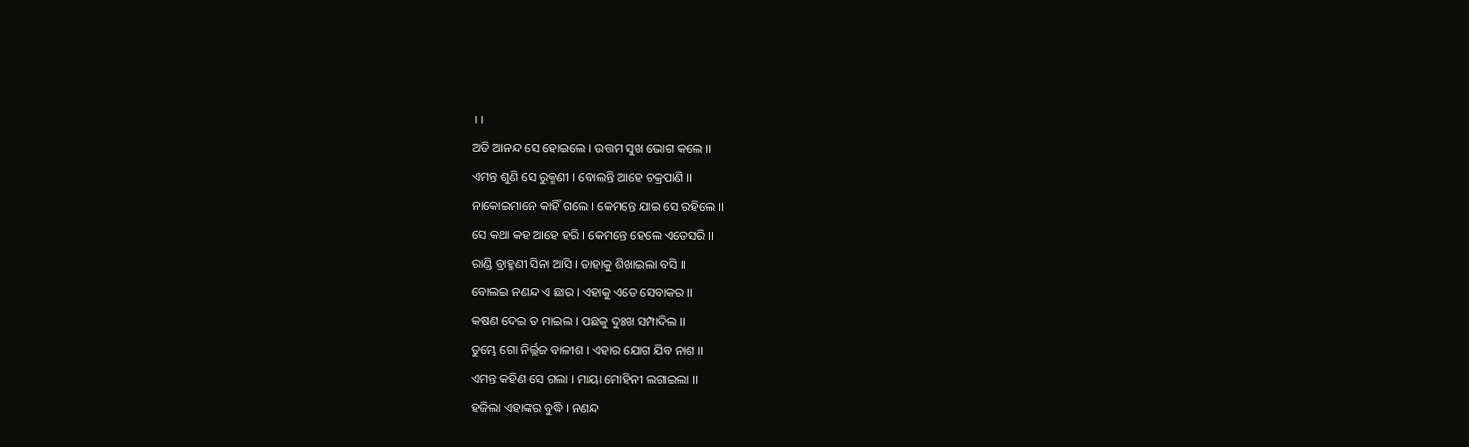।।
ଅତି ଆନନ୍ଦ ସେ ହୋଇଲେ । ଉତ୍ତମ ସୁଖ ଭୋଗ କଲେ ।।
ଏମନ୍ତ ଶୁଣି ସେ ରୁକ୍ମଣୀ । ବୋଲନ୍ତି ଆହେ ଚକ୍ରପାଣି ।।
ନାକୋଇମାନେ କାହିଁ ଗଲେ । କେମନ୍ତେ ଯାଇ ସେ ରହିଲେ ।।
ସେ କଥା କହ ଆହେ ହରି । କେମନ୍ତେ ହେଲେ ଏତେସରି ।।
ରାଣ୍ଡି ବ୍ରାହ୍ମଣୀ ସିନା ଆସି । ତାହାକୁ ଶିଖାଇଲା ବସି ।।
ବୋଲଇ ନଣନ୍ଦ ଏ ଛାର । ଏହାକୁ ଏତେ ସେବାକର ।।
କଷଣ ଦେଇ ତ ମାଇଲ । ପଛକୁ ଦୁଃଖ ସମ୍ପାଦିଲ ।।
ତୁମ୍ଭେ ଗୋ ନିର୍ଲ୍ଲଜ ବାଳୀଶ । ଏହାର ଯୋଗ ଯିବ ନାଶ ।।
ଏମନ୍ତ କହିଣ ସେ ଗଲା । ମାୟା ମୋହିନୀ ଲଗାଇଲା ।।
ହଜିଲା ଏହାଙ୍କର ବୁଦ୍ଧି । ନଣନ୍ଦ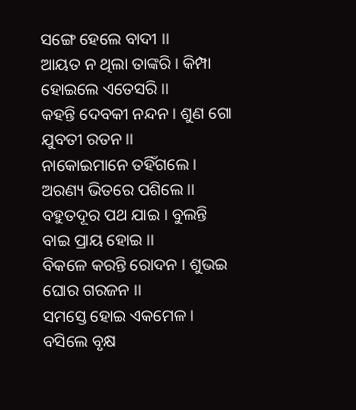ସଙ୍ଗେ ହେଲେ ବାଦୀ ।।
ଆୟତ ନ ଥିଲା ତାଙ୍କରି । କିମ୍ପା ହୋଇଲେ ଏତେସରି ।।
କହନ୍ତି ଦେବକୀ ନନ୍ଦନ । ଶୁଣ ଗୋ ଯୁବତୀ ରତନ ।।
ନାକୋଇମାନେ ତହିଁଗଲେ । ଅରଣ୍ୟ ଭିତରେ ପଶିଲେ ।।
ବହୁତଦୂର ପଥ ଯାଇ । ବୁଲନ୍ତି ବାଇ ପ୍ରାୟ ହୋଇ ।।
ବିକଳେ କରନ୍ତି ରୋଦନ । ଶୁଭଇ ଘୋର ଗରଜନ ।।
ସମସ୍ତେ ହୋଇ ଏକମେଳ । ବସିଲେ ବୃକ୍ଷ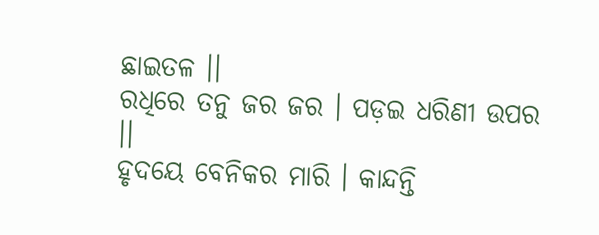ଛାଇତଳ ।।
ରଧିରେ ତନୁ ଜର ଜର । ପଡ଼ଇ ଧରିଣୀ ଉପର ।।
ହୃଦୟେ ବେନିକର ମାରି । କାନ୍ଦନ୍ତି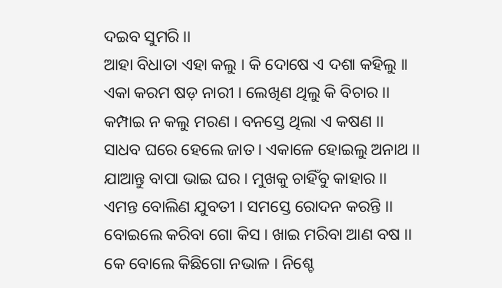ଦଇବ ସୁମରି ।।
ଆହା ବିଧାତା ଏହା କଲୁ । କି ଦୋଷେ ଏ ଦଶା କହିଲୁ ।।
ଏକା କରମ ଷଡ଼ ନାରୀ । ଲେଖିଣ ଥିଲୁ କି ବିଚାର ।।
କମ୍ପାଇ ନ କଲୁ ମରଣ । ବନସ୍ତେ ଥିଲା ଏ କଷଣ ।।
ସାଧବ ଘରେ ହେଲେ ଜାତ । ଏକାଳେ ହୋଇଲୁ ଅନାଥ ।।
ଯାଆନ୍ତୁ ବାପା ଭାଇ ଘର । ମୁଖକୁ ଚାହିଁବୁ କାହାର ।।
ଏମନ୍ତ ବୋଲିଣ ଯୁବତୀ । ସମସ୍ତେ ରୋଦନ କରନ୍ତି ।।
ବୋଇଲେ କରିବା ଗୋ କିସ । ଖାଇ ମରିବା ଆଣ ବଷ ।।
କେ ବୋଲେ କିଛିଗୋ ନଭାଳ । ନିଶ୍ଚେ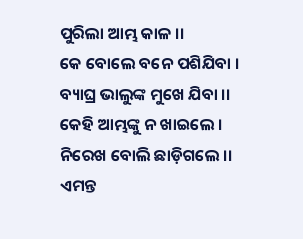ପୁରିଲା ଆମ୍ଭ କାଳ ।।
କେ ବୋଲେ ବନେ ପଶିଯିବା । ବ୍ୟାଘ୍ର ଭାଲୁଙ୍କ ମୁଖେ ଯିବା ।।
କେହି ଆମ୍ଭଙ୍କୁ ନ ଖାଇଲେ । ନିରେଖ ବୋଲି ଛାଡ଼ିଗଲେ ।।
ଏମନ୍ତ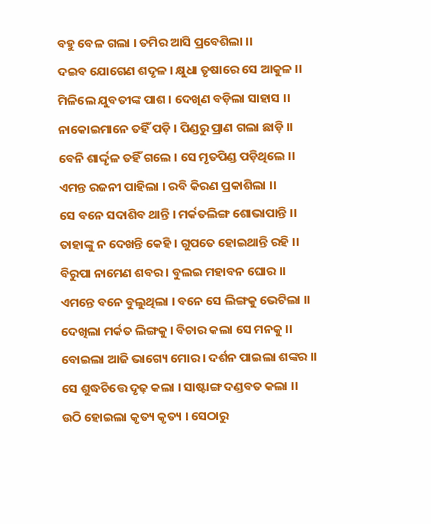ବହୁ ବେଳ ଗଲା । ତମିର ଆସି ପ୍ରବେଶିଲା ।।
ଦଇବ ଯୋଗେଣ ଶଦୃଳ । କ୍ଷୁଧା ତୃଷାରେ ସେ ଆକୁଳ ।।
ମିଳିଲେ ଯୁବତୀଙ୍କ ପାଶ । ଦେଖିଣ ବଡ଼ିଲା ସାହାସ ।।
ନାକୋଇମାନେ ତହିଁ ପଡ଼ି । ପିଣ୍ଡରୁ ପ୍ରାଣ ଗଲା ଛାଡ଼ି ।।
ବେନି ଶାର୍ଦ୍ଦୃଳ ତହିଁ ଗଲେ । ସେ ମୃତପିଣ୍ଡ ପଡ଼ିଥିଲେ ।।
ଏମନ୍ତ ରଜନୀ ପାହିଲା । ରବି କିରଣ ପ୍ରକାଶିଲା ।।
ସେ ବନେ ସଦାଶିବ ଥାନ୍ତି । ମର୍କତଲିଙ୍ଗ ଶୋଭାପାନ୍ତି ।।
ତାହାଙ୍କୁ ନ ଦେଖନ୍ତି କେହି । ଗୁପତେ ହୋଇଥାନ୍ତି ରହି ।।
ବିରୁପା ନାମେଣ ଶବର । ବୁଲଇ ମହାବନ ଘୋର ।।
ଏମନ୍ତେ ବନେ ବୁଲୁଥିଲା । ବନେ ସେ ଲିଙ୍ଗକୁ ଭେଟିଲା ।।
ଦେଖିଲା ମର୍କତ ଲିଙ୍ଗକୁ । ବିଚାର କଲା ସେ ମନକୁ ।।
ବୋଇଲା ଆଜି ଭାଗ୍ୟେ ମୋର । ଦର୍ଶନ ପାଇଲା ଶଙ୍କର ।।
ସେ ଶୁଦ୍ଧଚିତ୍ତେ ଦୃଢ଼ କଲା । ସାଷ୍ଟାଙ୍ଗ ଦଣ୍ଡବତ କଲା ।।
ଉଠି ହୋଇଲା କୃତ୍ୟ କୃତ୍ୟ । ସେଠାରୁ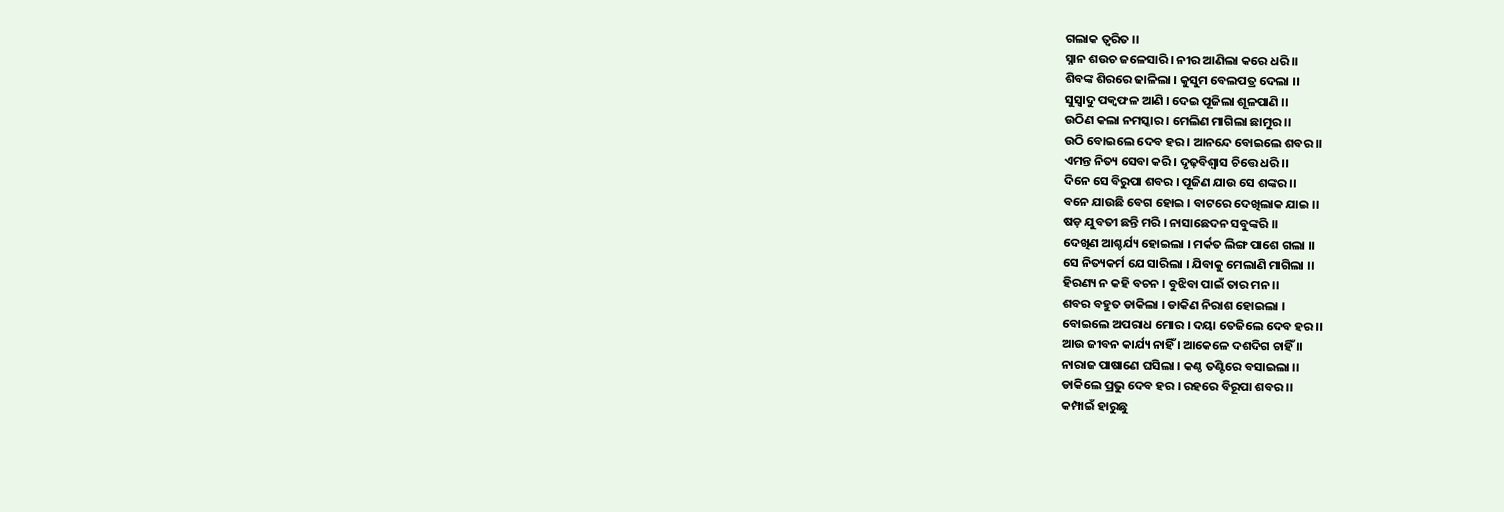ଗଲାକ ତ୍ୱରିତ ।।
ସ୍ନାନ ଶଉଚ ଜଳେସାରି । ନୀର ଆଣିଲା କରେ ଧରି ।।
ଶିବଙ୍କ ଶିରରେ ଢାଳିଲା । କୁସୁମ ବେଲପତ୍ର ଦେଲା ।।
ସୁସ୍ୱାଦୁ ପକ୍ୱଫଳ ଆଣି । ଦେଇ ପୂଜିଲା ଶୂଳପାଣି ।।
ଉଠିଣ କଲା ନମସ୍କାର । ମେଲିଣ ମାଗିଲା ଛାମୁର ।।
ଉଠି ବୋଇଲେ ଦେବ ହର । ଆନନ୍ଦେ ବୋଇଲେ ଶବର ।।
ଏମନ୍ତ ନିତ୍ୟ ସେବା କରି । ଦୃଢ଼ବିଶ୍ୱାସ ଚିତ୍ତେ ଧରି ।।
ଦିନେ ସେ ବିରୁପା ଶବର । ପୂଜିଣ ଯାଉ ସେ ଶଙ୍କର ।।
ବନେ ଯାଉଛି ବେଗ ହୋଇ । ବାଟରେ ଦେଖିଲାକ ଯାଇ ।।
ଷଡ଼ ଯୁବତୀ ଛନ୍ତି ମରି । ନାସାଛେଦନ ସବୁଙ୍କରି ।।
ଦେଖିଣ ଆଶ୍ଚର୍ଯ୍ୟ ହୋଇଲା । ମର୍କତ ଲିଙ୍ଗ ପାଶେ ଗଲା ।।
ସେ ନିତ୍ୟକର୍ମ ଯେ ସାରିଲା । ଯିବାକୁ ମେଲାଣି ମାଗିଲା ।।
ହିରଣ୍ୟ ନ କହି ବଚନ । ବୁଝିବା ପାଇଁ ତାର ମନ ।।
ଶବର ବହୁତ ଡାକିଲା । ଡାକିଣ ନିରାଶ ହୋଇଲା ।
ବୋଇଲେ ଅପରାଧ ମୋର । ଦୟା ତେଜିଲେ ଦେବ ହର ।।
ଆଉ ଜୀବନ କାର୍ଯ୍ୟ ନାହିଁ । ଆକେଳେ ଦଶଦିଗ ଚାହିଁ ।।
ନାରାଜ ପାଷାଣେ ଘସିଲା । କଣ୍ଠ ତଣ୍ଟିରେ ବସାଇଲା ।।
ଡାକିଲେ ପ୍ରଭୁ ଦେବ ହର । ରହରେ ବିରୂପା ଶବର ।।
କମ୍ପାଇଁ ହାରୁଛୁ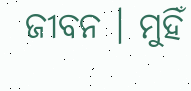ଜୀବନ । ମୁହିଁ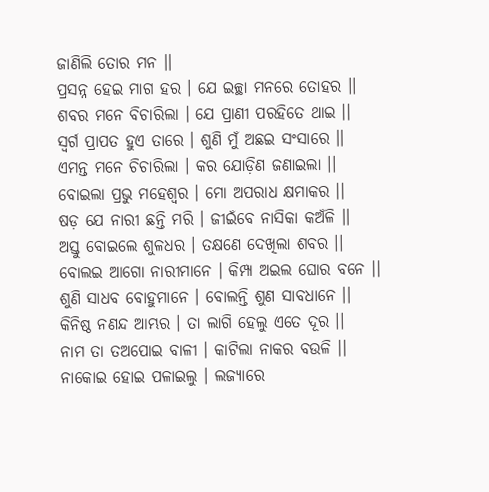ଜାଣିଲି ତୋର ମନ ।।
ପ୍ରସନ୍ନ ହେଇ ମାଗ ହର । ଯେ ଇଚ୍ଛା ମନରେ ତୋହର ।।
ଶବର ମନେ ବିଚାରିଲା । ଯେ ପ୍ରାଣୀ ପରହିତେ ଥାଇ ।।
ସ୍ୱର୍ଗ ପ୍ରାପତ ହୁଏ ତାରେ । ଶୁଣି ମୁଁ ଅଛଇ ସଂସାରେ ।।
ଏମନ୍ତ ମନେ ଚିଚାରିଲା । କର ଯୋଡ଼ିଣ ଜଣାଇଲା ।।
ବୋଇଲା ପ୍ରଭୁ ମହେଶ୍ୱର । ମୋ ଅପରାଧ କ୍ଷମାକର ।।
ଷଡ଼ ଯେ ନାରୀ ଛନ୍ତି ମରି । ଜୀଇଁବେ ନାସିକା କଅଁଳି ।।
ଅସ୍ତୁ ବୋଇଲେ ଶୁଳଧର । ତକ୍ଷଣେ ଦେଖିଲା ଶବର ।।
ବୋଲଇ ଆଗୋ ନାରୀମାନେ । କିମ୍ପା ଅଇଲ ଘୋର ବନେ ।।
ଶୁଣି ସାଧବ ବୋହୁମାନେ । ବୋଲନ୍ତି ଶୁଣ ସାବଧାନେ ।।
କିନିଷ୍ଠ ନଣନ୍ଦ ଆମ୍ଭର । ତା ଲାଗି ହେଲୁ ଏତେ ଦୂର ।।
ନାମ ତା ତଅପୋଇ ବାଳୀ । କାଟିଲା ନାକର ବଉଳି ।।
ନାକୋଇ ହୋଇ ପଳାଇଲୁ । ଲଜ୍ୟାରେ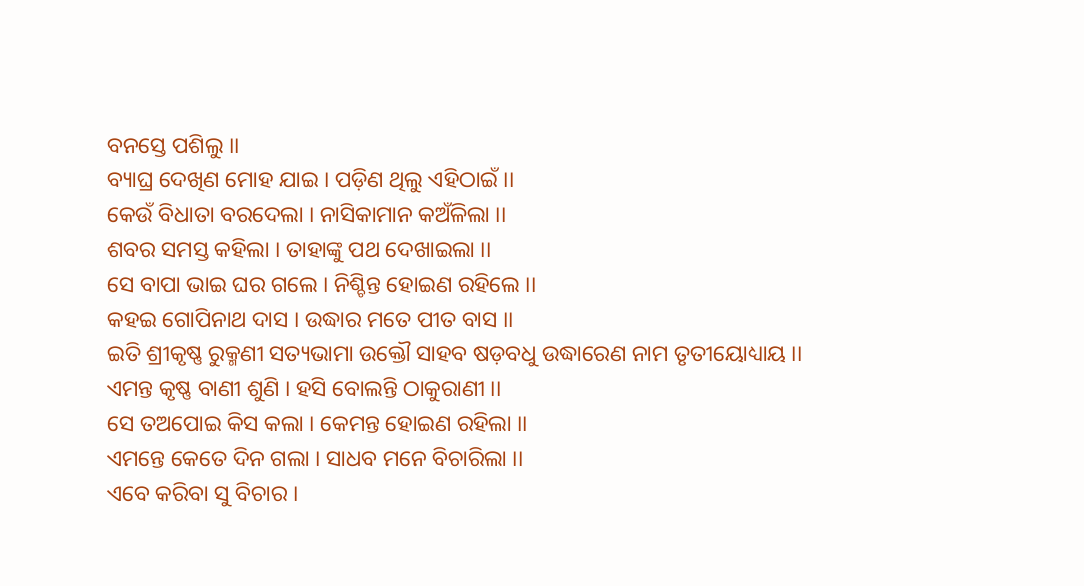ବନସ୍ତେ ପଶିଲୁ ।।
ବ୍ୟାଘ୍ର ଦେଖିଣ ମୋହ ଯାଇ । ପଡ଼ିଣ ଥିଲୁ ଏହିଠାଇଁ ।।
କେଉଁ ବିଧାତା ବରଦେଲା । ନାସିକାମାନ କଅଁଳିଲା ।।
ଶବର ସମସ୍ତ କହିଲା । ତାହାଙ୍କୁ ପଥ ଦେଖାଇଲା ।।
ସେ ବାପା ଭାଇ ଘର ଗଲେ । ନିଶ୍ଚିନ୍ତ ହୋଇଣ ରହିଲେ ।।
କହଇ ଗୋପିନାଥ ଦାସ । ଉଦ୍ଧାର ମତେ ପୀତ ବାସ ।।
ଇତି ଶ୍ରୀକୃଷ୍ଣ ରୁକ୍ମଣୀ ସତ୍ୟଭାମା ଉକ୍ତୌ ସାହବ ଷଡ଼ବଧୁ ଉଦ୍ଧାରେଣ ନାମ ତୃତୀୟୋଧ୍ୟାୟ ।।
ଏମନ୍ତ କୃଷ୍ଣ ବାଣୀ ଶୁଣି । ହସି ବୋଲନ୍ତି ଠାକୁରାଣୀ ।।
ସେ ତଅପୋଇ କିସ କଲା । କେମନ୍ତ ହୋଇଣ ରହିଲା ।।
ଏମନ୍ତେ କେତେ ଦିନ ଗଲା । ସାଧବ ମନେ ବିଚାରିଲା ।।
ଏବେ କରିବା ସୁ ବିଚାର ।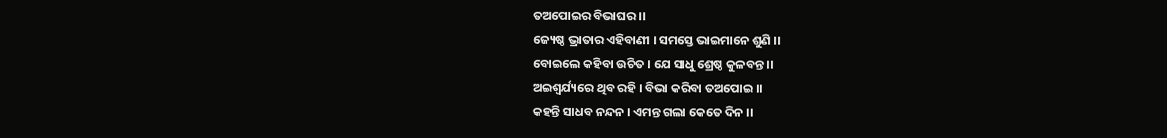ତଅପୋଇର ବିଭାଘର ।।
ଜ୍ୟେଷ୍ଠ ଭ୍ରାତାର ଏହିବାଣୀ । ସମସ୍ତେ ଭାଇମାନେ ଶୁଣି ।।
ବୋଇଲେ କହିବା ଉଚିତ । ଯେ ସାଧୁ ଶ୍ରେଷ୍ଠ କୁଳବନ୍ତ ।।
ଅଇଶ୍ୱର୍ଯ୍ୟରେ ଥିବ ରହି । ବିଭା କରିବା ତଅପୋଇ ।।
କହନ୍ତି ସାଧବ ନନ୍ଦନ । ଏମନ୍ତ ଗଲା କେତେ ଦିନ ।।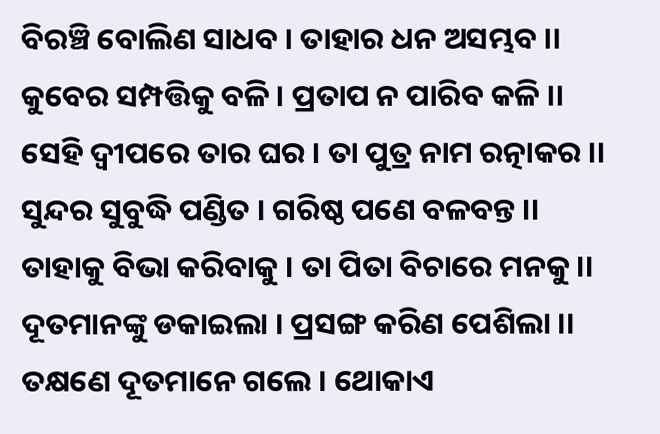ବିରଞ୍ଚି ବୋଲିଣ ସାଧବ । ତାହାର ଧନ ଅସମ୍ଭବ ।।
କୁବେର ସମ୍ପତ୍ତିକୁ ବଳି । ପ୍ରତାପ ନ ପାରିବ କଳି ।।
ସେହି ଦ୍ୱୀପରେ ତାର ଘର । ତା ପୁତ୍ର ନାମ ରତ୍ନାକର ।।
ସୁନ୍ଦର ସୁବୁଦ୍ଧି ପଣ୍ଡିତ । ଗରିଷ୍ଠ ପଣେ ବଳବନ୍ତ ।।
ତାହାକୁ ବିଭା କରିବାକୁ । ତା ପିତା ବିଚାରେ ମନକୁ ।।
ଦୂତମାନଙ୍କୁ ଡକାଇଲା । ପ୍ରସଙ୍ଗ କରିଣ ପେଶିଲା ।।
ତକ୍ଷଣେ ଦୂତମାନେ ଗଲେ । ଥୋକାଏ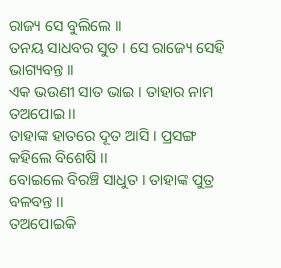ରାଜ୍ୟ ସେ ବୁଲିଲେ ।।
ତନୟ ସାଧବର ସୁତ । ସେ ରାଜ୍ୟେ ସେହି ଭାଗ୍ୟବନ୍ତ ।।
ଏକ ଭଉଣୀ ସାତ ଭାଇ । ତାହାର ନାମ ତଅପୋଇ ।।
ତାହାଙ୍କ ହାତରେ ଦୂତ ଆସି । ପ୍ରସଙ୍ଗ କହିଲେ ବିଶେଷି ।।
ବୋଇଲେ ବିରଞ୍ଚି ସାଧୁତ । ତାହାଙ୍କ ପୁତ୍ର ବଳବନ୍ତ ।।
ତଅପୋଇକି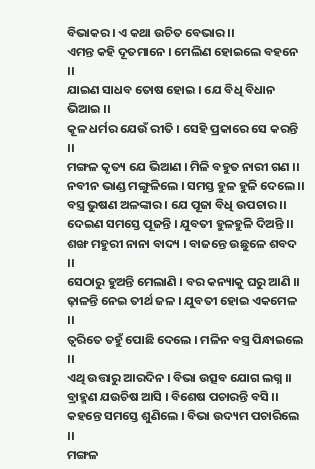ବିଭାକର । ଏ କଥା ଉଚିତ ବେଭାର ।।
ଏମନ୍ତ କହି ଦୂତମାନେ । ମେଲିଣ ହୋଇଲେ ବହନେ ।।
ଯାଇଣ ସାଧବ ତୋଷ ହୋଇ । ଯେ ବିଧି ବିଧାନ ଭିଆଇ ।।
କୂଳ ଧର୍ମର ଯେଉଁ ରୀତି । ସେହି ପ୍ରକାରେ ସେ କରନ୍ତି ।।
ମଙ୍ଗଳ କୃତ୍ୟ ଯେ ଭିଆଣ । ମିଳି ବହୁତ ନାରୀ ଗଣ ।।
ନବୀନ ଭାଣ୍ଡ ମଙ୍ଗୁଳିଲେ । ସମସ୍ତ ହୁଳ ହୁଳି ଦେଲେ ।।
ବସ୍ତ୍ର ଭୁଷଣ ଅଳଙ୍କାର । ଯେ ପୂଜା ବିଧି ଉପଚାର ।।
ଦେଇଣ ସମସ୍ତେ ପୂଜନ୍ତି । ଯୁବତୀ ହୁଳହୁଳି ଦିଅନ୍ତି ।।
ଶଙ୍ଖ ମହୁରୀ ନାନା ବାଦ୍ୟ । ବାଜନ୍ତେ ଉଛୁଳେ ଶବଦ ।।
ସେଠାରୁ ହୁଅନ୍ତି ମେଲାଣି । ବର କନ୍ୟାକୁ ଘରୁ ଆଣି ।।
ଢ଼ାଳନ୍ତି ନେଇ ତୀର୍ଥ ଜଳ । ଯୁବତୀ ହୋଇ ଏକମେଳ ।।
ତ୍ୱରିତେ ତହୁଁ ପୋଛି ଦେଲେ । ମଳିନ ବସ୍ତ୍ର ପିନ୍ଧାଇଲେ ।।
ଏଥି ଉତ୍ତାରୁ ଆରଦିନ । ବିଭା ଉତ୍ସବ ଯୋଗ ଲଗ୍ନ ।।
ବ୍ରାହ୍ମଣ ଯଉଚିଷ ଆସି । ବିଶେଷ ପଚାରନ୍ତି ବସି ।।
କହନ୍ତେ ସମସ୍ତେ ଶୁଣିଲେ । ବିଭା ଉଦ୍ୟମ ପଚାରିଲେ ।।
ମଙ୍ଗଳ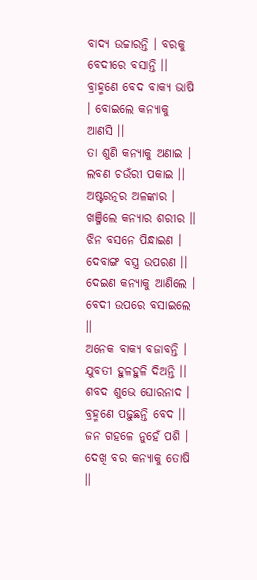ବାଦ୍ୟ ଉଚ୍ଚାରନ୍ତି । ବରକୁ ବେଦୀରେ ବସାନ୍ତି ।।
ବ୍ରାହ୍ମଣେ ବେଦ ବାକ୍ୟ ଭାଷି । ବୋଇଲେ କନ୍ୟାକୁ ଆଣସି ।।
ତା ଶୁଣି କନ୍ୟାକୁ ଅଣାଇ । ଲବଣ ଚଉଁରୀ ପକାଇ ।।
ଅଷ୍ଟରତ୍ନର ଅଳଙ୍କାର । ଖଞ୍ଜିଲେ କନ୍ୟାର ଶରୀର ।।
ଝିନ ବସନେ ପିନ୍ଧାଇଣ । ଦେବାଙ୍ଗ ବସ୍ତ୍ର ଉପରଣ ।।
ଦେଇଣ କନ୍ୟାକୁ ଆଣିଲେ । ବେଦୀ ଉପରେ ବସାଇଲେ ।।
ଅନେକ ବାକ୍ୟ ବଜାବନ୍ତି । ଯୁବତୀ ହୁଳହୁଳି ଦିଅନ୍ତି ।।
ଶବଦ ଶୁଭେ ଘୋରନାଦ । ବ୍ରହ୍ମଣେ ପଢ଼ୁଛନ୍ତି ବେଦ ।।
ଜନ ଗହଳେ ନୁହେଁ ପଶି । ଦେଖି ବର କନ୍ୟାକୁ ତୋଷି ।।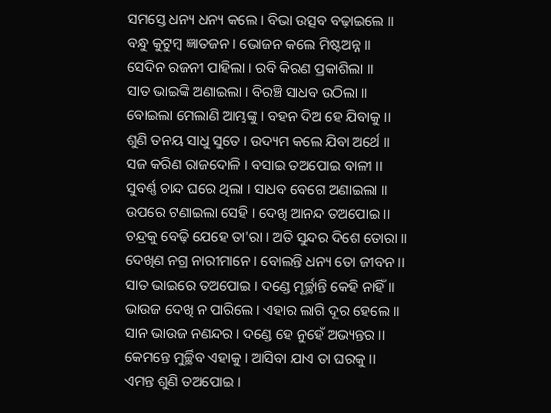ସମସ୍ତେ ଧନ୍ୟ ଧନ୍ୟ କଲେ । ବିଭା ଉତ୍ସବ ବଢ଼ାଇଲେ ।।
ବନ୍ଧୁ କୁଟୁମ୍ବ ଜ୍ଞାତଜନ । ଭୋଜନ କଲେ ମିଷ୍ଟଅନ୍ନ ।।
ସେଦିନ ରଜନୀ ପାହିଲା । ରବି କିରଣ ପ୍ରକାଶିଲା ।।
ସାତ ଭାଇଙ୍କି ଅଣାଇଲା । ବିରଞ୍ଚି ସାଧବ ଉଠିଲା ।।
ବୋଇଲା ମେଲାଣି ଆମ୍ଭଙ୍କୁ । ବହନ ଦିଅ ହେ ଯିବାକୁ ।।
ଶୁଣି ତନୟ ସାଧୁ ସୁତେ । ଉଦ୍ୟମ କଲେ ଯିବା ଅର୍ଥେ ।।
ସଜ କରିଣ ରାଜଦୋଳି । ବସାଇ ତଅପୋଇ ବାଳୀ ।।
ସୁବର୍ଣ୍ଣ ଚାନ୍ଦ ଘରେ ଥିଲା । ସାଧବ ବେଗେ ଅଣାଇଲା ।।
ଉପରେ ଟଣାଇଲା ସେହି । ଦେଖି ଆନନ୍ଦ ତଅପୋଇ ।।
ଚନ୍ଦ୍ରକୁ ବେଢ଼ି ଯେହେ ତା'ରା । ଅତି ସୁନ୍ଦର ଦିଶେ ତୋରା ।।
ଦେଖିଣ ନଗ୍ର ନାରୀମାନେ । ବୋଲନ୍ତି ଧନ୍ୟ ତୋ ଜୀବନ ।।
ସାତ ଭାଇରେ ତଅପୋଇ । ଦଣ୍ଡେ ମୂର୍ଚ୍ଛାନ୍ତି କେହି ନାହିଁ ।।
ଭାଉଜ ଦେଖି ନ ପାରିଲେ । ଏହାର ଲାଗି ଦୂର ହେଲେ ।।
ସାନ ଭାଉଜ ନଣନ୍ଦର । ଦଣ୍ଡେ ହେ ନୁହେଁ ଅଭ୍ୟନ୍ତର ।।
କେମନ୍ତେ ମୁର୍ଚ୍ଛିବ ଏହାକୁ । ଆସିବା ଯାଏ ତା ଘରକୁ ।।
ଏମନ୍ତ ଶୁଣି ତଅପୋଇ ।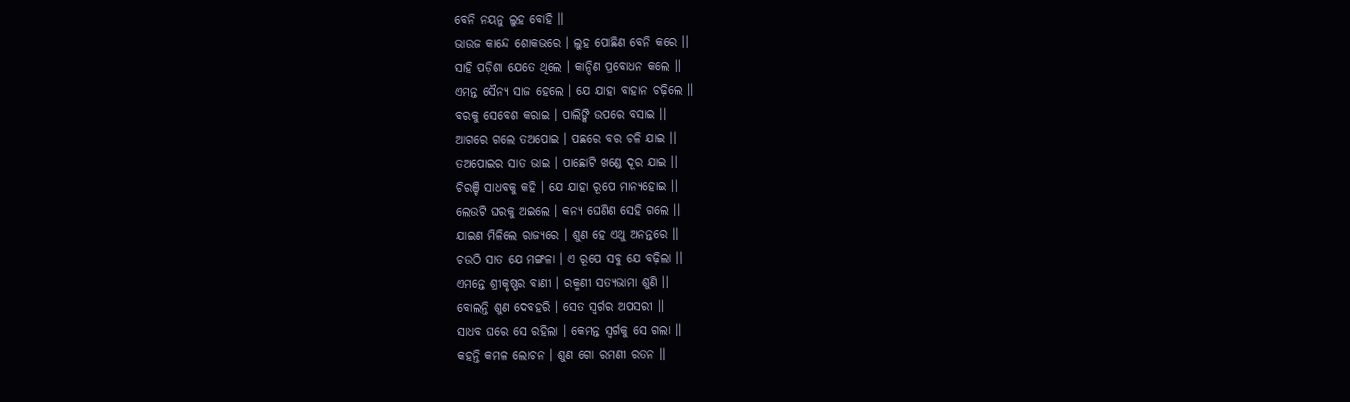ବେନି ନୟନୁ ଲୁହ ବୋହି ।।
ଭାଉଜ କାନ୍ଦେ ଶୋକଭରେ । ଲୁହ ପୋଛିଣ ବେନି କରେ ।।
ସାହି ପଡ଼ିଶା ଯେତେ ଥିଲେ । କାନ୍ଦିଣ ପ୍ରବୋଧନ କଲେ ।।
ଏମନ୍ତ ସୈନ୍ୟ ସାଜ ହେଲେ । ଯେ ଯାହା ବାହାନ ଚଢ଼ିଲେ ।।
ବରକୁ ସେବେଶ କରାଇ । ପାଲିଙ୍କି ଉପରେ ବସାଇ ।।
ଆଗରେ ଗଲେ ତଅପୋଇ । ପଛରେ ବର ଚଳି ଯାଇ ।।
ତଅପୋଇର ସାତ ଭାଇ । ପାଛୋଟି ଖଣ୍ଡେ ଦୂର ଯାଇ ।।
ଚିରଞ୍ଚି ସାଧବକୁ କହି । ଯେ ଯାହା ରୂପେ ମାନ୍ୟହୋଇ ।।
ଲେଉଟି ଘରକୁ ଅଇଲେ । କନ୍ୟ ଘେଣିଣ ସେହି ଗଲେ ।।
ଯାଇଣ ମିଳିଲେ ରାଜ୍ୟରେ । ଶୁଣ ହେ ଏଥୁ ଅନନ୍ତରେ ।।
ଚଉଠି ସାତ ଯେ ମଙ୍ଗଳା । ଏ ରୂପେ ସବୁ ଯେ ବଢ଼ିଲା ।।
ଏମନ୍ତେ ଶ୍ରୀକୃଷ୍ଣର ବାଣୀ । ରକ୍ମଣୀ ସତ୍ୟଭାମା ଶୁଣି ।।
ବୋଲନ୍ତି ଶୁଣ ଦେବହରି । ସେତ ସ୍ୱର୍ଗର ଅପସରୀ ।।
ସାଧବ ଘରେ ସେ ରହିଲା । କେମନ୍ତ ସ୍ୱର୍ଗକୁ ସେ ଗଲା ।।
କହନ୍ତି କମଳ ଲୋଚନ । ଶୁଣ ଗୋ ରମଣୀ ରତନ ।।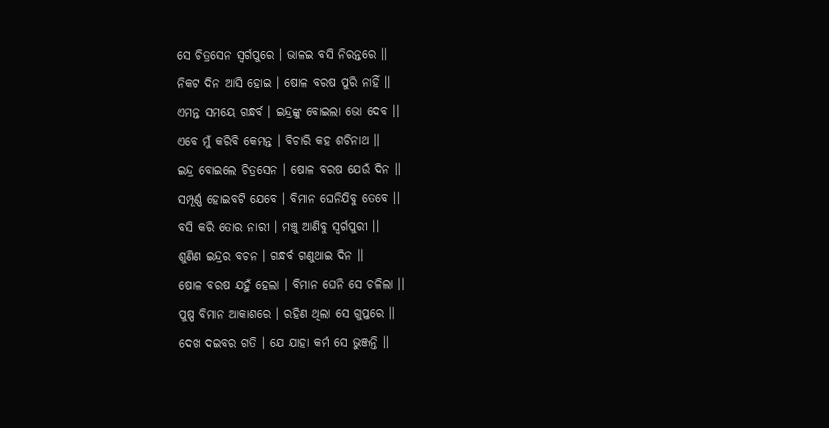ସେ ଚିତ୍ରସେନ ସ୍ୱର୍ଗପୁରେ । ଭାଳଇ ବସି ନିରନ୍ତରେ ।।
ନିକଟ ଦିନ ଆସି ହୋଇ । ଷୋଳ ବରଷ ପୁରି ନାହିଁ ।।
ଏମନ୍ତ ସମୟେ ଗନ୍ଧର୍ବ । ଇନ୍ଦ୍ରଙ୍କୁ ବୋଇଲା ଭୋ ଦେବ ।।
ଏବେ ମୁଁ କରିବି କେମନ୍ତ । ବିଚାରି କହ ଶଚିନାଥ ।।
ଇନ୍ଦ୍ର ବୋଇଲେ ଚିତ୍ରସେନ । ଷୋଳ ବରଷ ଯେଉଁ ଦିନ ।।
ସମ୍ପୂର୍ଣ୍ଣ ହୋଇବଟି ଯେବେ । ବିମାନ ଘେନିଯିବୁ ତେବେ ।।
ବସି କରି ତୋର ନାରୀ । ମଞ୍ଚୁ ଆଣିବୁ ସ୍ୱର୍ଗପୁରୀ ।।
ଶୁଣିଣ ଇନ୍ଦ୍ରର ବଚନ । ଗନ୍ଧର୍ବ ଗଣୁଥାଇ ଦିନ ।।
ଷୋଳ ବରଷ ଯହୁଁ ହେଲା । ବିମାନ ଘେନି ସେ ଚଳିଲା ।।
ପୁଷ୍ପ ବିମାନ ଆକାଶରେ । ରହିଣ ଥିଲା ସେ ଗୁପ୍ତରେ ।।
ଦେଖ ଦଇବର ଗତି । ଯେ ଯାହା କର୍ମ ସେ ଭୁଞ୍ଜନ୍ତି ।।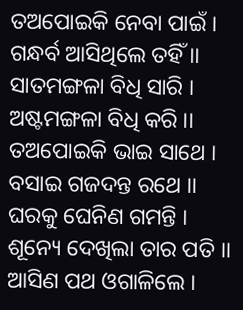ତଅପୋଇକି ନେବା ପାଇଁ । ଗନ୍ଧର୍ବ ଆସିଥିଲେ ତହିଁ ।।
ସାତମଙ୍ଗଳା ବିଧି ସାରି । ଅଷ୍ଟମଙ୍ଗଳା ବିଧି କରି ।।
ତଅପୋଇକି ଭାଇ ସାଥେ । ବସାଇ ଗଜଦନ୍ତ ରଥେ ।।
ଘରକୁ ଘେନିଣ ଗମନ୍ତି । ଶୂନ୍ୟେ ଦେଖିଲା ତାର ପତି ।।
ଆସିଣ ପଥ ଓଗାଳିଲେ ।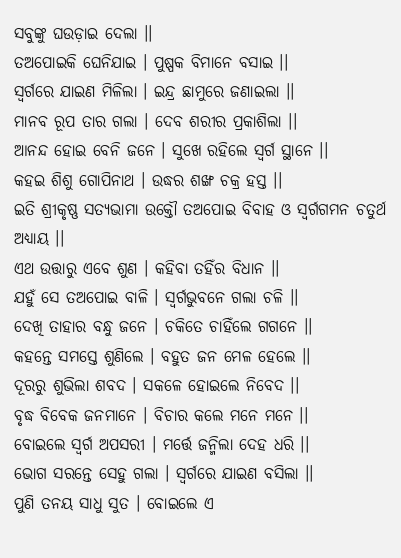ସବୁଙ୍କୁ ଘଉଡ଼ାଇ ଦେଲା ।।
ତଅପୋଇକି ଘେନିଯାଇ । ପୁଷ୍ପକ ବିମାନେ ବସାଇ ।।
ସ୍ୱର୍ଗରେ ଯାଇଣ ମିଳିଲା । ଇନ୍ଦ୍ର ଛାମୁରେ ଜଣାଇଲା ।।
ମାନବ ରୂପ ତାର ଗଲା । ଦେବ ଶରୀର ପ୍ରକାଶିଲା ।।
ଆନନ୍ଦ ହୋଇ ବେନି ଜନେ । ସୁଖେ ରହିଲେ ସ୍ୱର୍ଗ ସ୍ଥାନେ ।।
କହଇ ଶିଶୁ ଗୋପିନାଥ । ଉଦ୍ଧର ଶଙ୍ଖ ଚକ୍ର ହସ୍ତ ।।
ଇତି ଶ୍ରୀକୃଷ୍ଣ ସତ୍ୟଭାମା ଉକ୍ତୌ ତଅପୋଇ ବିବାହ ଓ ସ୍ୱର୍ଗଗମନ ଚତୁର୍ଥ ଅଧ୍ୟାୟ ।।
ଏଥ ଉତ୍ତାରୁ ଏବେ ଶୁଣ । କହିବା ତହିଁର ବିଧାନ ।।
ଯହୁଁ ସେ ତଅପୋଇ ବାଳି । ସ୍ୱର୍ଗଭୁବନେ ଗଲା ଚଳି ।।
ଦେଖି ତାହାର ବନ୍ଧୁ ଜନେ । ଚକିତେ ଚାହିଁଲେ ଗଗନେ ।।
କହନ୍ତେ ସମସ୍ତେ ଶୁଣିଲେ । ବହୁତ ଜନ ମେଳ ହେଲେ ।।
ଦୂରରୁ ଶୁଭିଲା ଶବଦ । ସକଳେ ହୋଇଲେ ନିବେଦ ।।
ବୃଦ୍ଧ ବିବେକ ଜନମାନେ । ବିଚାର କଲେ ମନେ ମନେ ।।
ବୋଇଲେ ସ୍ୱର୍ଗ ଅପସରୀ । ମର୍ତ୍ତେ ଜନ୍ମିଲା ଦେହ ଧରି ।।
ଭୋଗ ସରନ୍ତେ ସେହୁ ଗଲା । ସ୍ୱର୍ଗରେ ଯାଇଣ ବସିଲା ।।
ପୁଣି ତନୟ ସାଧୁ ସୁତ । ବୋଇଲେ ଏ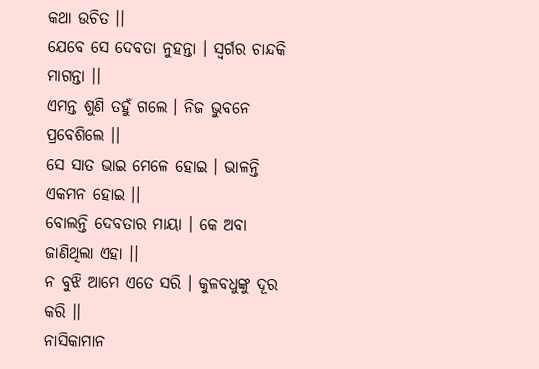କଥା ଉଚିତ ।।
ଯେବେ ସେ ଦେବତା ନୁହନ୍ତା । ସ୍ୱର୍ଗର ଚାନ୍ଦକି ମାଗନ୍ତା ।।
ଏମନ୍ତ ଶୁଣି ତହୁଁ ଗଲେ । ନିଜ ଭୁବନେ ପ୍ରବେଶିଲେ ।।
ସେ ସାତ ଭାଇ ମେଳେ ହୋଇ । ଭାଳନ୍ତି ଏକମନ ହୋଇ ।।
ବୋଲନ୍ତି ଦେବତାର ମାୟା । କେ ଅବା ଜାଣିଥିଲା ଏହା ।।
ନ ବୁଝି ଆମେ ଏତେ ସରି । କୁଳବଧୁଙ୍କୁ ଦୂର କରି ।।
ନାସିକାମାନ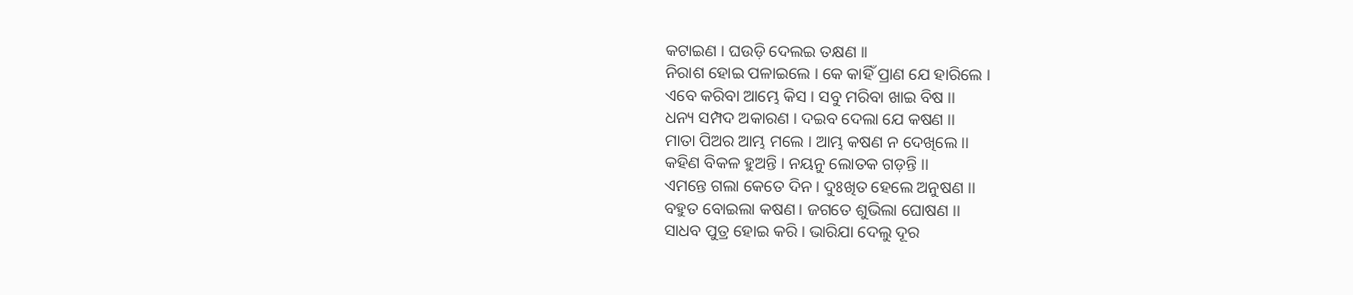କଟାଇଣ । ଘଉଡ଼ି ଦେଲଇ ତକ୍ଷଣ ।।
ନିରାଶ ହୋଇ ପଳାଇଲେ । କେ କାହିଁ ପ୍ରାଣ ଯେ ହାରିଲେ ।
ଏବେ କରିବା ଆମ୍ଭେ କିସ । ସବୁ ମରିବା ଖାଇ ବିଷ ।।
ଧନ୍ୟ ସମ୍ପଦ ଅକାରଣ । ଦଇବ ଦେଲା ଯେ କଷଣ ।।
ମାତା ପିଅର ଆମ୍ଭ ମଲେ । ଆମ୍ଭ କଷଣ ନ ଦେଖିଲେ ।।
କହିଣ ବିକଳ ହୁଅନ୍ତି । ନୟନୁ ଲୋତକ ଗଡ଼ନ୍ତି ।।
ଏମନ୍ତେ ଗଲା କେତେ ଦିନ । ଦୁଃଖିତ ହେଲେ ଅନୁଷଣ ।।
ବହୁତ ବୋଇଲା କଷଣ । ଜଗତେ ଶୁଭିଲା ଘୋଷଣ ।।
ସାଧବ ପୁତ୍ର ହୋଇ କରି । ଭାରିଯା ଦେଲୁ ଦୂର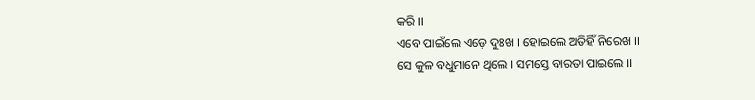କରି ।।
ଏବେ ପାଇଁଲେ ଏଡ଼େ ଦୁଃଖ । ହୋଇଲେ ଅତିହିଁ ନିରେଖ ।।
ସେ କୁଳ ବଧୁମାନେ ଥିଲେ । ସମସ୍ତେ ବାରତା ପାଇଲେ ।।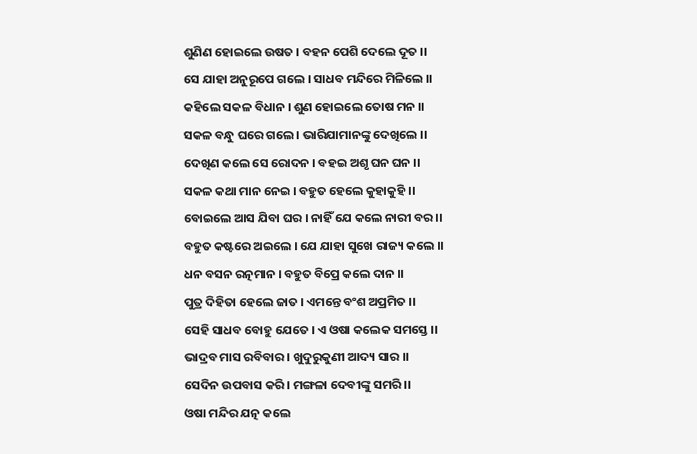ଶୁଣିଣ ହୋଇଲେ ଉଷତ । ବହନ ପେଶି ଦେଲେ ଦୂତ ।।
ସେ ଯାହା ଅନୁରୂପେ ଗଲେ । ସାଧବ ମନ୍ଦିରେ ମିଳିଲେ ।।
କହିଲେ ସକଳ ବିଧାନ । ଶୁଣ ହୋଇଲେ ତୋଷ ମନ ।।
ସକଳ ବନ୍ଧୁ ଘରେ ଗଲେ । ଭାରିଯାମାନଙ୍କୁ ଦେଖିଲେ ।।
ଦେଖିଣ କଲେ ସେ ରୋଦନ । ବହଇ ଅଶୃ ଘନ ଘନ ।।
ସକଳ କଥା ମାନ ନେଇ । ବହୁତ ହେଲେ କୁହାକୁହି ।।
ବୋଇଲେ ଆସ ଯିବା ଘର । ନାହିଁ ଯେ କଲେ ନାରୀ ବର ।।
ବହୁତ କଷ୍ଟରେ ଅଇଲେ । ଯେ ଯାହା ସୁଖେ ରାଜ୍ୟ କଲେ ।।
ଧନ ବସନ ରତ୍ନମାନ । ବହୁତ ବିପ୍ରେ କଲେ ଦାନ ।।
ପୁତ୍ର ଦିହିତା ହେଲେ ଜାତ । ଏମନ୍ତେ ବଂଶ ଅପ୍ରମିତ ।।
ସେହି ସାଧବ ବୋହୁ ଯେତେ । ଏ ଓଷା କଲେକ ସମସ୍ତେ ।।
ଭାଦ୍ରବ ମାସ ରବିବାର । ଖୁଦୁରୁକୁଣୀ ଆଦ୍ୟ ସାର ।।
ସେଦିନ ଉପବାସ କରି । ମଙ୍ଗଳା ଦେବୀଙ୍କୁ ସମରି ।।
ଓଷା ମନ୍ଦିର ଯତ୍ନ କଲେ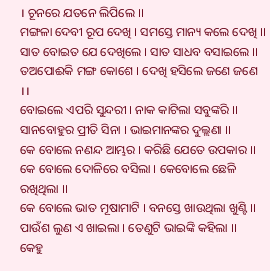। ଚୂନରେ ଯତନେ ଲିପିଲେ ।।
ମଙ୍ଗଳା ଦେବୀ ରୂପ ଦେଖି । ସମସ୍ତେ ମାନ୍ୟ କଲେ ଦେଖି ।।
ସାତ ବୋଇତ ଯେ ଦେଖିଲେ । ସାତ ସାଧବ ବସାଇଲେ ।।
ତଅପୋଈକି ମଙ୍ଗ କୋଶେ । ଦେଖି ହସିଲେ ଜଣେ ଜଣେ ।।
ବୋଇଲେ ଏପରି ସୁନ୍ଦରୀ । ନାକ କାଟିଲା ସବୁଙ୍କରି ।।
ସାନବୋହୁର ପ୍ରୀତି ସିନା । ଭାଇମାନଙ୍କର ଦୁଲ୍ଲଣା ।।
କେ ବୋଲେ ନଣନ୍ଦ ଆମ୍ଭର । କରିଛି ଯେତେ ଉପକାର ।।
କେ ବୋଲେ ଦୋଳିରେ ବସିଲା । କେବୋଲେ ଛେଳି ରଖିଥିଲା ।।
କେ ବୋଲେ ଭାତ ମୂଷାମାଟି । ବନସ୍ତେ ଖାଉଥିଲା ଖୁଣ୍ଟି ।।
ପାଉଁଶ ଲୁଣ ଏ ଖାଇଲା । ତେଣୁଟି ଭାଇଙ୍କି କହିଲା ।।
କେହୁ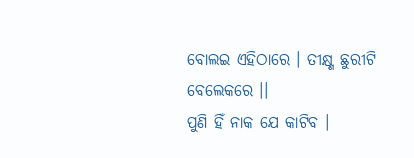ବୋଲଇ ଏହିଠାରେ । ତୀକ୍ଷ୍ଣ ଛୁରୀଟି ବେଲେକରେ ।।
ପୁଣି ହିଁ ନାକ ଯେ କାଟିବ ।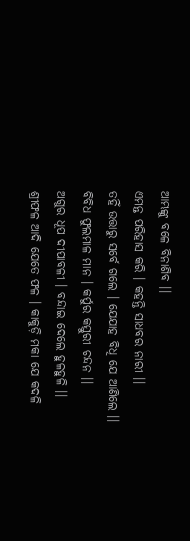ଆମ୍ଭଙ୍କୁ ବଳେ ବିନାଶିବ ।।
ଏମନ୍ତ ପରିହାସ କରି । କହନ୍ତି ସାଧବର ନାରୀ ।।
ତହିଁ ଉତ୍ତାରୁ ସର୍ବେ ଗଲେ । ଯେଯାହ ବିଧି ଯେ ଆଣିଲେ ।।
ବିବିଧ ଫୁଲମାଳ ମାନ । କର୍ପୁର କସ୍ତୁରୀ ଚନ୍ଦନ ।।
ଅଗୁର ଧୂପ ଦୀପାବଳୀ । ବନ୍ଦାଇ ଦେଲେ ହୁଳହୁଳି ।।
ଶ୍ରୀଫଳ ଆଦି ଯେତେ ଫଳ । କାକୁଡ଼ି ମକା ଯେ କଦଳି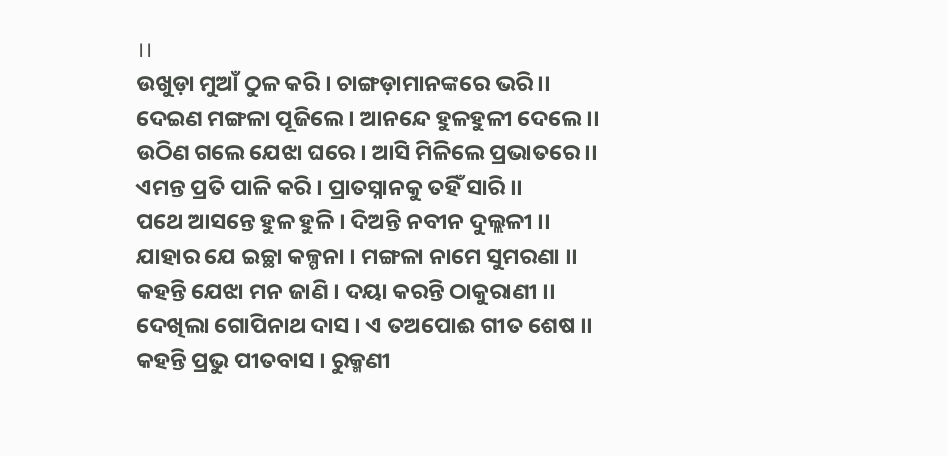।।
ଉଖୁଡ଼ା ମୁଆଁ ଠୁଳ କରି । ଚାଙ୍ଗଡ଼ାମାନଙ୍କରେ ଭରି ।।
ଦେଇଣ ମଙ୍ଗଳା ପୂଜିଲେ । ଆନନ୍ଦେ ହୁଳହୁଳୀ ଦେଲେ ।।
ଉଠିଣ ଗଲେ ଯେଝା ଘରେ । ଆସି ମିଳିଲେ ପ୍ରଭାତରେ ।।
ଏମନ୍ତ ପ୍ରତି ପାଳି କରି । ପ୍ରାତସ୍ନାନକୁ ତହିଁ ସାରି ।।
ପଥେ ଆସନ୍ତେ ହୁଳ ହୁଳି । ଦିଅନ୍ତି ନବୀନ ଦୁଲ୍ଲଳୀ ।।
ଯାହାର ଯେ ଇଚ୍ଛା କଳ୍ପନା । ମଙ୍ଗଳା ନାମେ ସୁମରଣା ।।
କହନ୍ତି ଯେଝା ମନ ଜାଣି । ଦୟା କରନ୍ତି ଠାକୁରାଣୀ ।।
ଦେଖିଲା ଗୋପିନାଥ ଦାସ । ଏ ତଅପୋଈ ଗୀତ ଶେଷ ।।
କହନ୍ତି ପ୍ରଭୁ ପୀତବାସ । ରୁକ୍ମଣୀ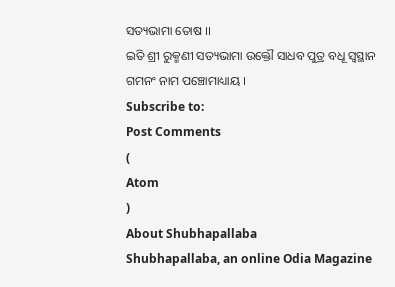ସତ୍ୟଭାମା ତୋଷ ।।
ଇତି ଶ୍ରୀ ରୁକ୍ମଣୀ ସତ୍ୟଭାମା ଉକ୍ତୌ ସାଧବ ପୁତ୍ର ବଧୂ ସ୍ୱସ୍ଥାନ ଗମନଂ ନାମ ପଞ୍ଚୋମାଧ୍ୟାୟ ।
Subscribe to:
Post Comments
(
Atom
)
About Shubhapallaba
Shubhapallaba, an online Odia Magazine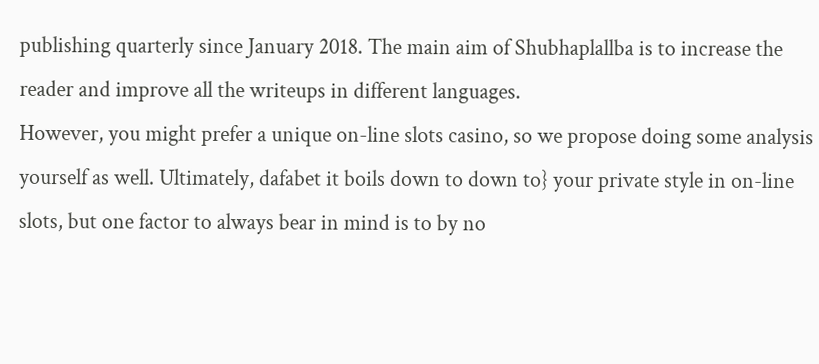publishing quarterly since January 2018. The main aim of Shubhaplallba is to increase the reader and improve all the writeups in different languages.
However, you might prefer a unique on-line slots casino, so we propose doing some analysis yourself as well. Ultimately, dafabet it boils down to down to} your private style in on-line slots, but one factor to always bear in mind is to by no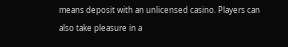means deposit with an unlicensed casino. Players can also take pleasure in a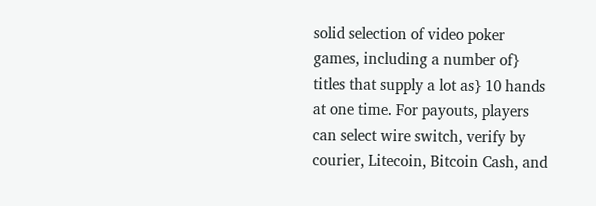solid selection of video poker games, including a number of} titles that supply a lot as} 10 hands at one time. For payouts, players can select wire switch, verify by courier, Litecoin, Bitcoin Cash, and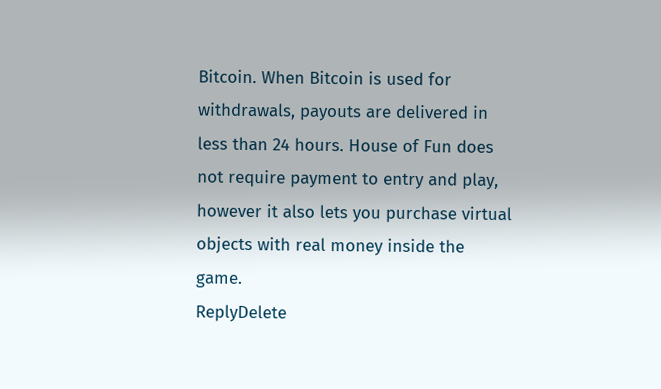Bitcoin. When Bitcoin is used for withdrawals, payouts are delivered in less than 24 hours. House of Fun does not require payment to entry and play, however it also lets you purchase virtual objects with real money inside the game.
ReplyDelete